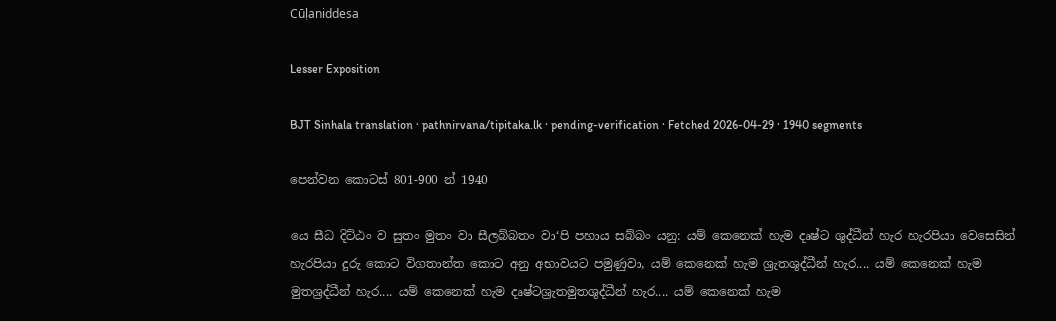Cūḷaniddesa

Lesser Exposition

BJT Sinhala translation · pathnirvana/tipitaka.lk · pending-verification · Fetched 2026-04-29 · 1940 segments

පෙන්වන කොටස් 801-900 න් 1940

යෙ සීධ දිට්ඨං ව සුතං මුතං වා සීලබ්බතං වා‘පි පහාය සබ්බං යනු: යම් කෙනෙක් හැම දෘෂ්ට ශුද්ධීන් හැර හැරපියා වෙසෙසින් හැරපියා දුරු කොට විගතාන්ත කොට අනු අභාවයට පමුණුවා, යම් කෙනෙක් හැම ශ්‍රැතශුද්ධීන් හැර.... යම් කෙනෙක් හැම මුතශ්‍රද්ධීන් හැර.... යම් කෙනෙක් හැම දෘෂ්ටශ්‍රැතමුතශුද්ධීන් හැර.... යම් කෙනෙක් හැම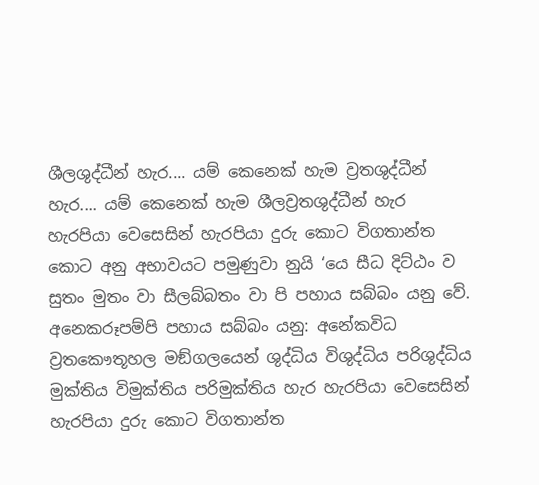ශීලශුද්ධීන් හැර.... යම් කෙනෙක් හැම ව්‍රතශුද්ධීන් හැර.... යම් කෙනෙක් හැම ශීලව්‍රතශුද්ධීන් හැර හැරපියා වෙසෙසින් හැරපියා දුරු කොට විගතාන්ත කොට අනු අභාවයට පමුණුවා නුයි ‘යෙ සීධ දිට්ඨං ව සුතං මුතං වා සීලබ්බතං වා පි පහාය සබ්බං යනු වේ.
අනෙකරූපම්පි පහාය සබ්බං යනු: අනේකවිධ ව්‍රතකෞතූහල මඞ්ගලයෙන් ශුද්ධිය විශුද්ධිය පරිශුද්ධිය මුක්තිය විමුක්තිය පරිමුක්තිය හැර හැරපියා වෙසෙසින් හැරපියා දුරු කොට විගතාන්ත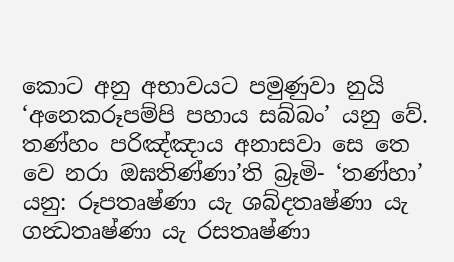කොට අනු අභාවයට පමුණුවා නුයි ‘අනෙකරූපම්පි පහාය සබ්බං’ යනු වේ.
තණ්හං පරිඤ්ඤාය අනාසවා සෙ තෙ වෙ නරා ඔඝතිණ්ණා’ති බ්‍රෑමි- ‘තණ්හා’ යනු: රූපතෘෂ්ණා යැ ශබ්දතෘෂ්ණා යැ ගන්‍ධතෘෂ්ණා යැ රසතෘෂ්ණා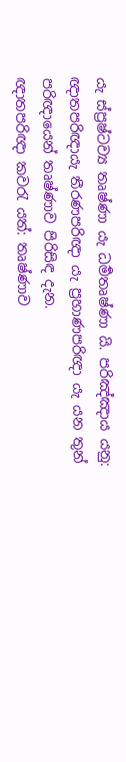යැ ස්ප්‍රෂ්ටව්‍ය තෘෂ්ණා යැ ධර්‍මතෘෂ්ණා යි. පරිඤ්ඤාය යනු: ඥාතපරිඥායැ තීරණපරිඥා යැ ප්‍රහාණපරිඥා යැ යන තුන් පරිඥායෙන් තෘෂ්ණාව පිරිසිඳ දැන.
ඥාතපරිඥා කවරැ යත්: තෘෂ්ණාව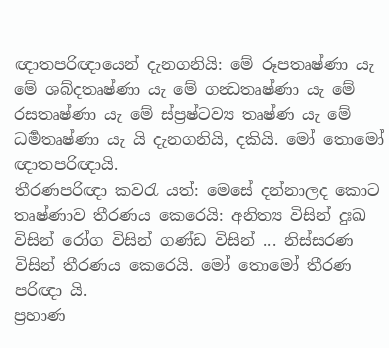ඥාතපරිඥායෙන් දැනගනියි: මේ රූපතෘෂ්ණා යැ මේ ශබ්දතෘෂ්ණා යැ මේ ගන්‍ධතෘෂ්ණා යැ මේ රසතෘෂ්ණා යැ මේ ස්ප්‍රෂ්ටව්‍ය තෘෂ්ණ යැ මේ ධර්‍මතෘෂ්ණා යැ යි දැනගනියි, දකියි. මෝ තොමෝ ඥාතපරිඥායි.
තීරණපරිඥා කවරැ යත්: මෙසේ දන්නාලද කොට තෘෂ්ණාව තීරණය කෙරෙයි: අනිත්‍ය විසින් දුඃඛ විසින් රෝග විසින් ගණ්ඩ විසින් ... නිස්සරණ විසින් තීරණය කෙරෙයි. මෝ තොමෝ තීරණ පරිඥා යි.
ප්‍රහාණ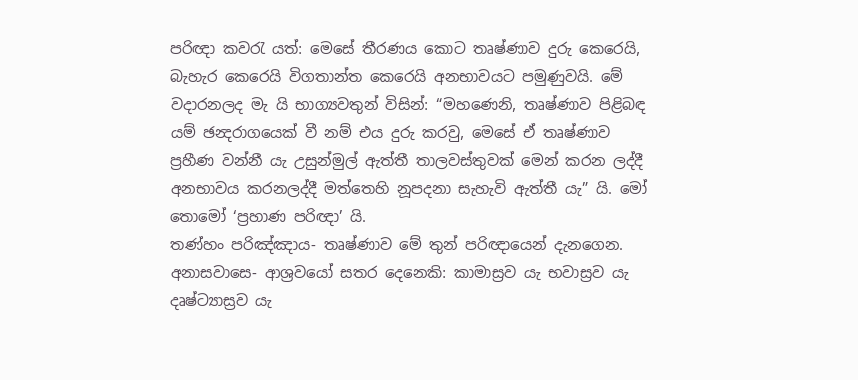පරිඥා කවරැ යත්: මෙසේ තීරණය කොට තෘෂ්ණාව දුරු කෙරෙයි, බැහැර කෙරෙයි විගතාන්ත කෙරෙයි අනභාවයට පමුණුවයි. මේ වදාරනලද මැ යි භාග්‍යවතුන් විසින්: “මහණෙනි, තෘෂ්ණාව පිළිබඳ යම් ඡන්‍දරාගයෙක් වී නම් එය දුරු කරවු, මෙසේ ඒ තෘෂ්ණාව ප්‍රහීණ වන්නී යැ උසුන්මුල් ඇත්තී තාලවස්තුවක් මෙන් කරන ලද්දී අනභාවය කරනලද්දී මත්තෙහි නූපදනා සැහැවි ඇත්තී යැ” යි. මෝ තොමෝ ‘ප්‍රහාණ පරිඥා’ යි.
තණ්හං පරිඤ්ඤාය- තෘෂ්ණාව මේ තුන් පරිඥායෙන් දැනගෙන. අනාසවාසෙ- ආශ්‍රවයෝ සතර දෙනෙකි: කාමාස්‍රව යැ භවාස්‍රව යැ දෘෂ්ට්‍යාස්‍රව යැ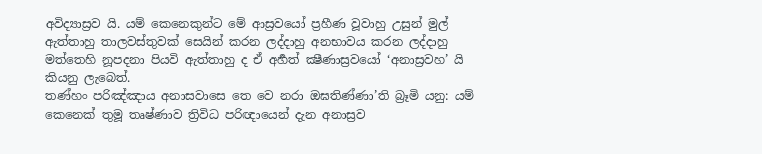අවිද්‍යාස්‍රව යි. යම් කෙනෙකුන්ට මේ ආස්‍රවයෝ ප්‍රහීණ වූවාහු උසුන් මුල් ඇත්තාහු තාලවස්තුවක් සෙයින් කරන ලද්දාහු අනභාවය කරන ලද්දාහු මත්තෙහි නූපදනා පියවි ඇත්තාහු ද ඒ අර්‍හත් ක්‍ෂීණාස්‍රවයෝ ‘අනාස්‍රවහ’ යි කියනු ලැබෙත්.
තණ්හං පරිඤ්ඤාය අනාසවාසෙ තෙ වෙ නරා ඔඝතිණ්ණා’ති බ්‍රෑමි යනු: යම් කෙනෙක් තුමූ තෘෂ්ණාව ත්‍රිවිධ පරිඥායෙන් දැන අනාස්‍රව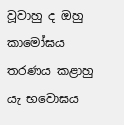වූවාහු ද ඔහු කාමෝඝය තරණය කළාහු යැ භවොඝය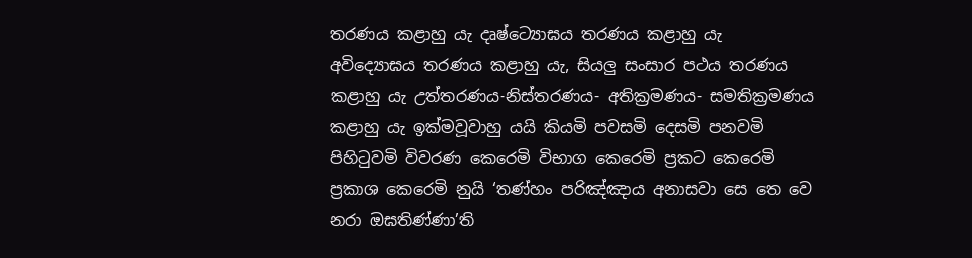තරණය කළාහු යැ දෘෂ්ට්‍යොඝය තරණය කළාහු යැ අවිද්‍යොඝය තරණය කළාහු යැ, සියලු සංසාර පථය තරණය කළාහු යැ උත්තරණය-නිස්තරණය- අතික්‍රමණය- සමතික්‍රමණය කළාහු යැ ඉක්මවූවාහු යයි කියමි පවසමි දෙසමි පනවමි පිහිටුවමි විවරණ කෙරෙමි විභාග කෙරෙමි ප්‍රකට කෙරෙමි ප්‍රකාශ කෙරෙමි නුයි ‘තණ්හං පරිඤ්ඤාය අනාසවා සෙ තෙ වෙ නරා ඔඝතිණ්ණා’ති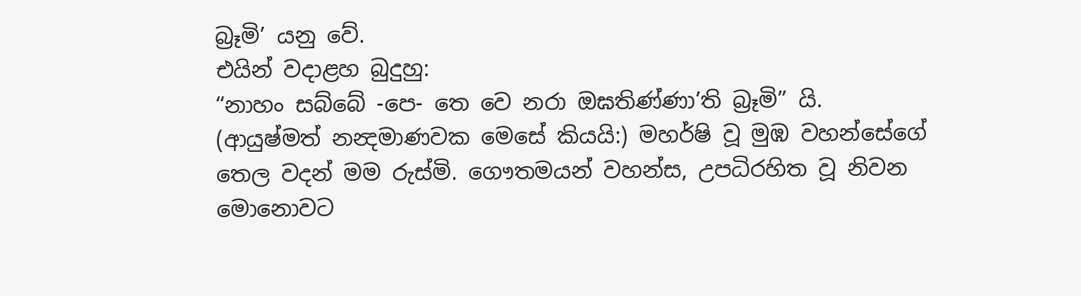බ්‍රෑමි’ යනු වේ.
එයින් වදාළහ බුදුහු:
“නාහං සබ්බේ -පෙ- තෙ වෙ නරා ඔඝතිණ්ණා’ති බ්‍රෑමි” යි.
(ආයුෂ්මත් නන්‍දමාණවක මෙසේ කියයි:) මහර්ෂි වූ මුඹ වහන්සේගේ තෙල වදන් මම රුස්මි. ගෞතමයන් වහන්ස, උපධිරහිත වූ නිවන මොනොවට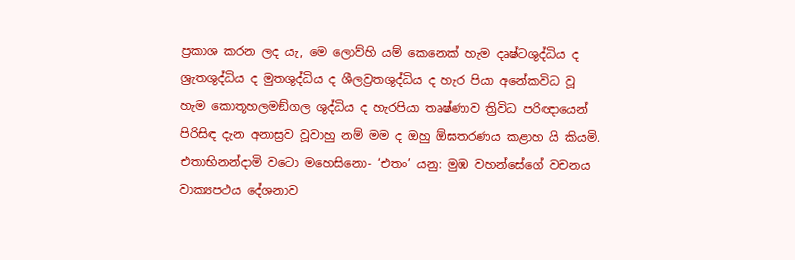ප්‍රකාශ කරන ලද යැ, මෙ ලොව්හි යම් කෙනෙක් හැම දෘෂ්ටශුද්ධිය ද ශ්‍රැතශුද්ධිය ද මුතශුද්ධිය ද ශීලව්‍රතශුද්ධිය ද හැර පියා අනේකවිධ වූ හැම කොතූහලමඞ්ගල ශුද්ධිය ද හැරපියා තෘෂ්ණාව ත්‍රිවිධ පරිඥායෙන් පිරිසිඳ දැන අනාස්‍රව වූවාහු නම් මම ද ඔහු ඕඝතරණය කළාහ යි කියමි.
එතාභිනන්දාමි වටො මහෙසිනො- ‘එතං’ යනු: මුඹ වහන්සේගේ වචනය වාක්‍යපථය දේශනාව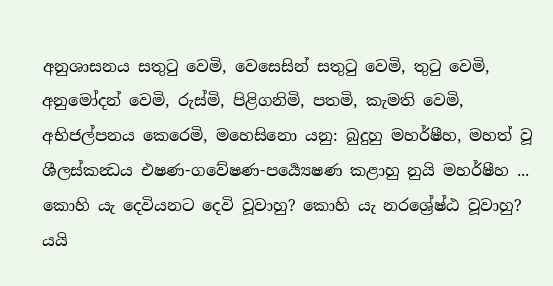අනුශාසනය සතුටු වෙමි, වෙසෙසින් සතුටු වෙමි, තුටු වෙමි, අනුමෝදන් වෙමි, රුස්මි, පිළිගනිමි, පතමි, කැමති වෙමි, අභිජල්පනය කෙරෙමි, මහෙසිනො යනු: බුදුහු මහර්ෂීහ, මහත් වූ ශීලස්කන්‍ධය එෂණ-ගවේෂණ-පර්‍ය්‍යෙෂණ කළාහු නුයි මහර්ෂීහ ... කොහි යැ දෙවියනට දෙවි වූවාහු? කොහි යැ නරශ්‍රේෂ්ඨ වූවාහු? යයි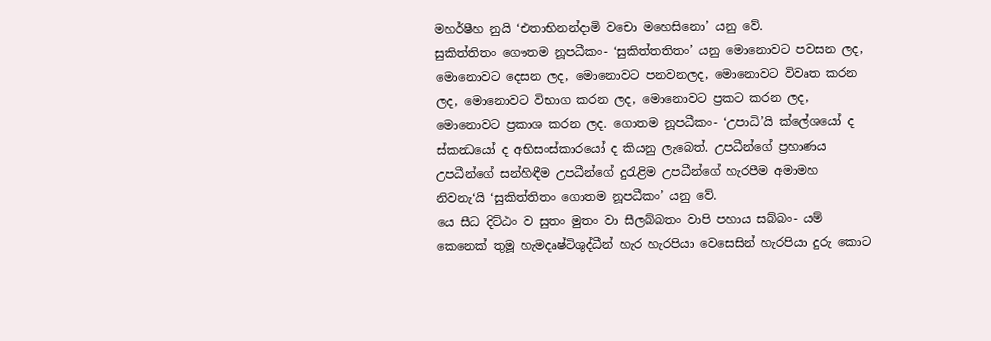මහර්ෂීහ නුයි ‘එතාභිනන්දාමි වචො මහෙසිනො’ යනු වේ.
සුකිත්තිතං ගෞතම නූපධීකං- ‘සුකිත්තතිතං’ යනු මොනොවට පවසන ලද, මොනොවට දෙසන ලද, මොනොවට පනවනලද, මොනොවට විවෘත කරන ලද, මොනොවට විභාග කරන ලද, මොනොවට ප්‍රකට කරන ලද, මොනොවට ප්‍රකාශ කරන ලද. ගොතම නූපධීකං- ‘උපාධි’යි ක්ලේශයෝ ද ස්කන්‍ධයෝ ද අභිසංස්කාරයෝ ද කියනු ලැබෙත්. උපධීන්ගේ ප්‍රහාණය උපධීන්ගේ සන්හිඳීම උපධීන්ගේ දුරැළිම උපධීන්ගේ හැරපීම අමාමහ නිවනැ‘යි ‘සුකිත්තිතං ගොතම නූපධීකං’ යනු වේ.
යෙ සීධ දිට්ඨං ව සුතං මුතං වා සීලබ්බතං වාපි පහාය සබ්බං- යම් කෙනෙක් තුමූ හැමදෘෂ්ටිශුද්ධීන් හැර හැරපියා වෙසෙසින් හැරපියා දුරු කොට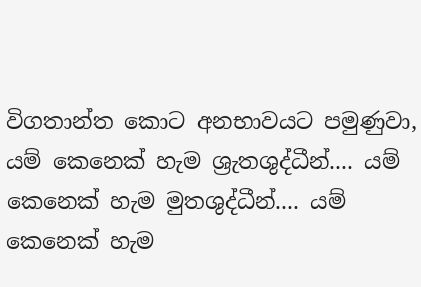විගතාන්ත කොට අනභාවයට පමුණුවා, යම් කෙනෙක් හැම ශ්‍රැතශුද්ධීන්.... යම් කෙනෙක් හැම මුතශුද්ධීන්.... යම් කෙනෙක් හැම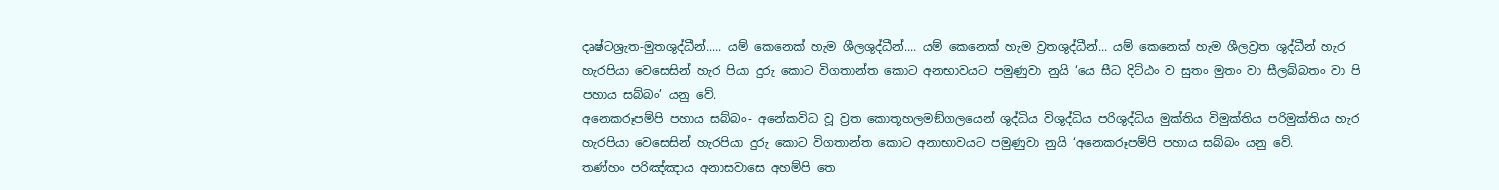දෘෂ්ටශ්‍රැත-මුතශුද්ධීන්..... යම් කෙනෙක් හැම ශීලශුද්ධීන්.... යම් කෙනෙක් හැම ව්‍රතශුද්ධීන්... යම් කෙනෙක් හැම ශීලව්‍රත ශුද්ධීන් හැර හැරපියා වෙසෙසින් හැර පියා දුරු කොට විගතාන්ත කොට අනභාවයට පමුණුවා නුයි ‘යෙ සීධ දිට්ඨං ව සුතං මුතං වා සීලබ්බතං වා පි පහාය සබ්බං’ යනු වේ.
අනෙකරූපම්පි පහාය සබ්බං- අනේකවිධ වූ ව්‍රත කොතූහලමඞ්ගලයෙන් ශුද්ධිය විශුද්ධිය පරිශුද්ධිය මුක්තිය විමුක්තිය පරිමුක්තිය හැර හැරපියා වෙසෙසින් හැරපියා දුරු කොට විගතාන්ත කොට අනාභාවයට පමුණුවා නුයි ‘අනෙකරූපම්පි පහාය සබ්බං යනු වේ.
තණ්හං පරිඤ්ඤාය අනාසවාසෙ අහම්පි තෙ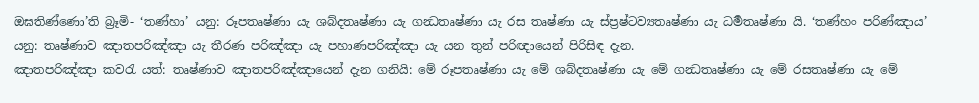ඔඝතිණ්ණො’ති බ්‍රෑමි- ‘තණ්හා’ යනු: රූපතෘෂ්ණා යැ ශබ්දතෘෂ්ණා යැ ගන්‍ධතෘෂ්ණා යැ රස තෘෂ්ණා යැ ස්ප්‍රෂ්ටව්‍යතෘෂ්ණා යැ ධර්‍මතෘෂ්ණා යි. ‘තණ්හං පරිණ්ඤාය’ යනු: තෘෂ්ණාව ඤාතපරිඤ්ඤා යැ තීරණ පරිඤ්ඤා යැ පහාණපරිඤ්ඤා යැ යන තුන් පරිඥායෙන් පිරිසිඳ දැන.
ඤාතපරිඤ්ඤා කවරැ යත්: තෘෂ්ණාව ඤාතපරිඤ්ඤායෙන් දැන ගනියි: මේ රූපතෘෂ්ණා යැ මේ ශබ්දතෘෂ්ණා යැ මේ ගන්‍ධතෘෂ්ණා යැ මේ රසතෘෂ්ණා යැ මේ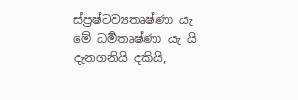ස්ප්‍රෂ්ටව්‍යතෘෂ්ණා යැ මේ ධර්‍මතෘෂ්ණා යැ යි දැනගනියි දකියි,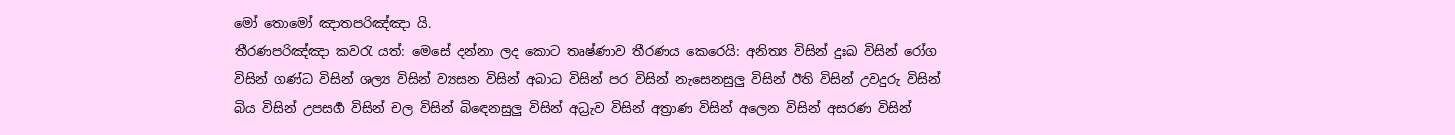මෝ තොමෝ ඤාතපරිඤ්ඤා යි.
තීරණපරිඤ්ඤා කවරැ යත්: මෙසේ දන්නා ලද කොට තෘෂ්ණාව තීරණය කෙරෙයි: අනිත්‍ය විසින් දුඃඛ විසින් රෝග විසින් ගණ්ධ විසින් ශල්‍ය විසින් ව්‍යසන විසින් අබාධ විසින් පර විසින් නැසෙනසුලු විසින් ඊති විසින් උවදුරු විසින් බිය විසින් උපසර්‍ග විසින් චල විසින් බිඳෙනසුලු විසින් අධ්‍රැව විසින් අත්‍රාණ විසින් අලෙන විසින් අසරණ විසින්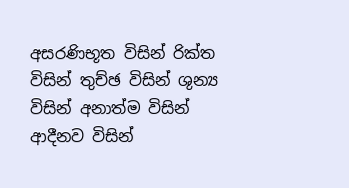අසරණිභූත විසින් රික්ත විසින් තුච්ඡ විසින් ශුන්‍ය විසින් අනාත්ම විසින් ආදීනව විසින්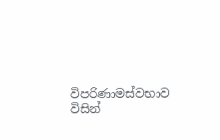විපරිණාමස්වභාව විසින්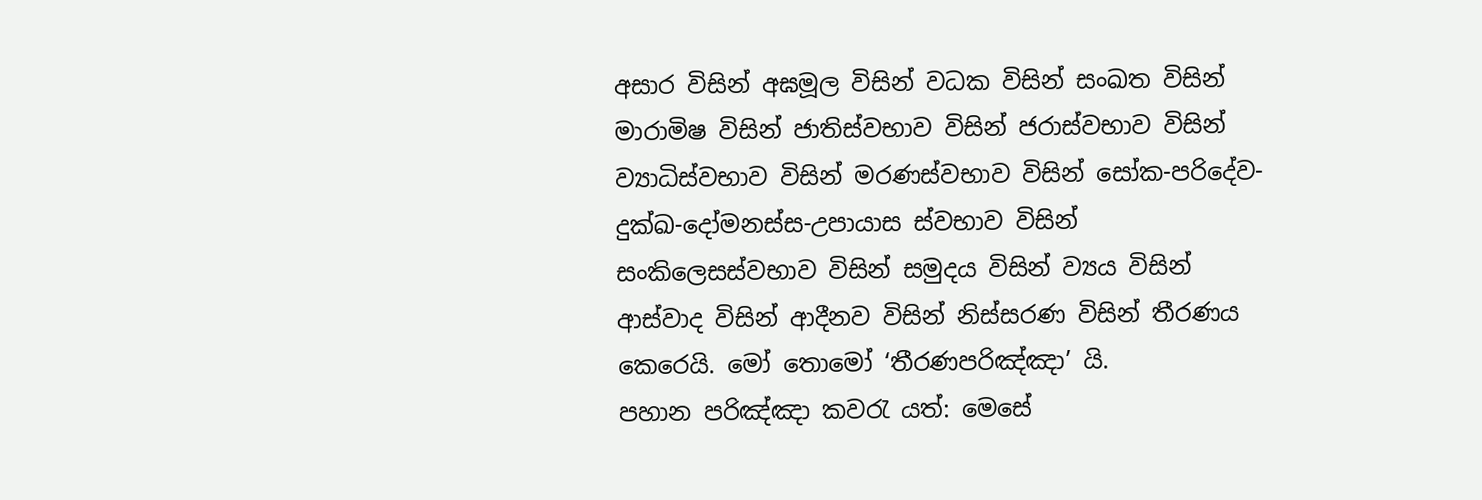අසාර විසින් අඝමූල විසින් වධක විසින් සංඛත විසින් මාරාමිෂ විසින් ජාතිස්වභාව විසින් ජරාස්වභාව විසින් ව්‍යාධිස්වභාව විසින් මරණස්වභාව විසින් සෝක-පරිදේව-දුක්ඛ-දෝමනස්ස-උපායාස ස්වභාව විසින් සංකිලෙසස්වභාව විසින් සමුදය විසින් ව්‍යය විසින් ආස්වාද විසින් ආදීනව විසින් නිස්සරණ විසින් තීරණය කෙරෙයි. මෝ තොමෝ ‘තීරණපරිඤ්ඤා’ යි.
පහාන පරිඤ්ඤා කවරැ යත්: මෙසේ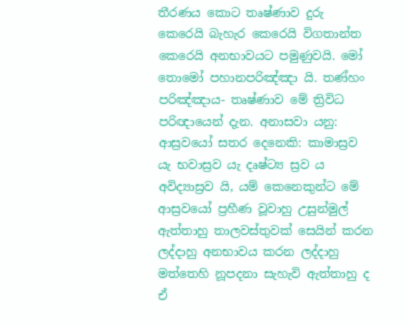තීරණය කොට තෘෂ්ණාව දුරු කෙරෙයි බැහැර කෙරෙයි විගතාන්ත කෙරෙයි අනභාවයට පමුණුවයි. මෝ තොමෝ පහානපරිඤ්ඤා යි. තණ්හං පරිඤ්ඤාය- තෘෂ්ණාව මේ ත්‍රිවිධ පරිඥායෙන් දැන. අනාසවා යනු: ආස්‍රවයෝ සතර දෙනෙකි: කාමාස්‍රව යැ භවාස්‍රව යැ දෘෂ්ට්‍ය ස්‍රව ය අවිද්‍යාස්‍රව යි, යම් කෙනෙකුන්ට මේ ආස්‍රවයෝ ප්‍රහීණ වූවාහු උසුන්මුල් ඇත්තාහු තාලවස්තුවක් සෙයින් කරන ලද්දාහු අනභාවය කරන ලද්දාහු මත්තෙහි නූපදනා සැහැවි ඇත්තාහු ද ඒ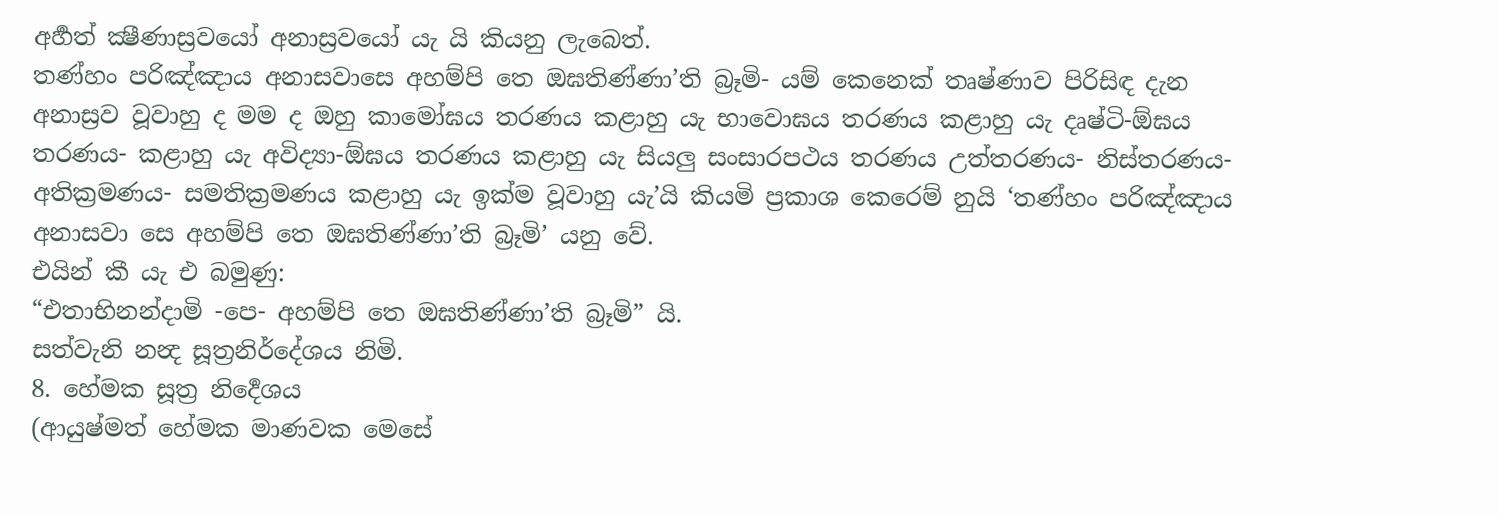අර්‍හත් ක්‍ෂීණාස්‍රවයෝ අනාස්‍රවයෝ යැ යි කියනු ලැබෙත්.
තණ්හං පරිඤ්ඤාය අනාසවාසෙ අහම්පි තෙ ඔඝතිණ්ණා’ති බ්‍රෑමි- යම් කෙනෙක් තෘෂ්ණාව පිරිසිඳ දැන අනාස්‍රව වූවාහු ද මම ද ඔහු කාමෝඝය තරණය කළාහු යැ භාවොඝය තරණය කළාහු යැ දෘෂ්ටි-ඕඝය තරණය- කළාහු යැ අවිද්‍යා-ඕඝය තරණය කළාහු යැ සියලු සංසාරපථය තරණය උත්තරණය- නිස්තරණය- අතික්‍රමණය- සමතික්‍රමණය කළාහු යැ ඉක්ම වූවාහු යැ’යි කියමි ප්‍රකාශ කෙරෙම් නුයි ‘තණ්හං පරිඤ්ඤාය අනාසවා සෙ අහම්පි තෙ ඔඝතිණ්ණා’ති බ්‍රෑමි’ යනු වේ.
එයින් කී යැ එ බමුණු:
“එතාභිනන්දාමි -පෙ- අහම්පි තෙ ඔඝතිණ්ණා’ති බ්‍රෑමි” යි.
සත්වැනි නන්‍ද සූත්‍රනිර්දේශය නිමි.
8. හේමක සූත්‍ර නිර්‍දෙශය
(ආයුෂ්මත් හේමක මාණවක මෙසේ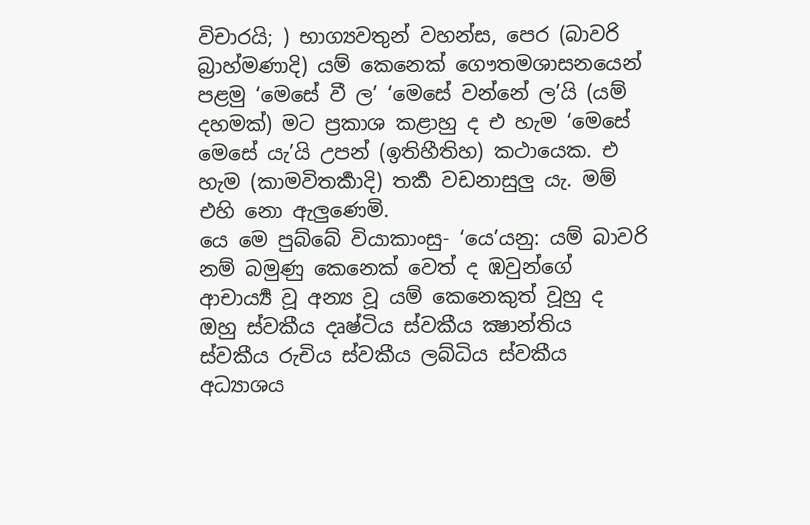විචාරයි; ) භාග්‍යවතුන් වහන්ස, පෙර (බාවරි බ්‍රාහ්මණාදි) යම් කෙනෙක් ගෞතමශාසනයෙන් පළමු ‘මෙසේ වී ල’ ‘මෙසේ වන්නේ ල’යි (යම් දහමක්) මට ප්‍රකාශ කළාහු ද එ හැම ‘මෙසේ මෙසේ යැ’යි උපන් (ඉතිහීතිහ) කථායෙක. එ හැම (කාමවිතර්‍කාදි) තර්‍ක වඩනාසුලු යැ. මම් එහි නො ඇලුණෙමි.
යෙ මෙ පුබ්බේ වියාකාංසු- ‘යෙ’යනු: යම් බාවරි නම් බමුණු කෙනෙක් වෙත් ද ඹවුන්ගේ ආචාර්‍ය්‍ය වූ අන්‍ය වූ යම් කෙනෙකුත් වූහු ද ඔහු ස්වකීය දෘෂ්ටිය ස්වකීය ක්‍ෂාන්තිය ස්වකීය රුචිය ස්වකීය ලබ්ධිය ස්වකීය අධ්‍යාශය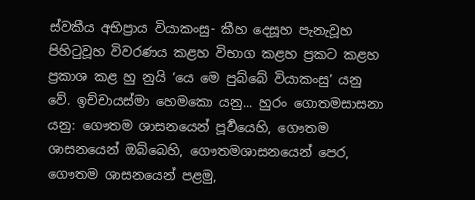ස්වකීය අභිප්‍රාය වියාකංසු- කීහ දෙසූහ පැනැවූහ පිහිටුවූහ විවරණය කළහ විභාග කළහ ප්‍රකට කළහ ප්‍රකාශ කළ හු නුයි ‘යෙ මෙ පුබ්බේ වියාකංසු’ යනු වේ. ඉච්චායස්මා හෙමකො යනු... හුරං ගොතමසාසනා යනු: ගෞතම ශාසනයෙන් පූර්‍වයෙහි, ගෞතම ශාසනයෙන් ඔබ්බෙහි, ගෞතමශාසනයෙන් පෙර, ගෞතම ශාසනයෙන් පළමු,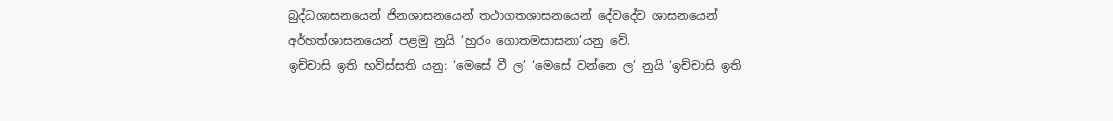බුද්ධශාසනයෙන් ජිනශාසනයෙන් තථාගතශාසනයෙන් දේවදේව ශාසනයෙන් අර්හත්ශාසනයෙන් පළමු නුයි ‘හුරං ගොතමසාසනා’යනු වේ.
ඉච්චාසි ඉති භවිස්සති යනු: ‘මෙසේ වී ල’ ‘මෙසේ වන්නෙ ල’ නුයි ‘ඉච්චාසි ඉති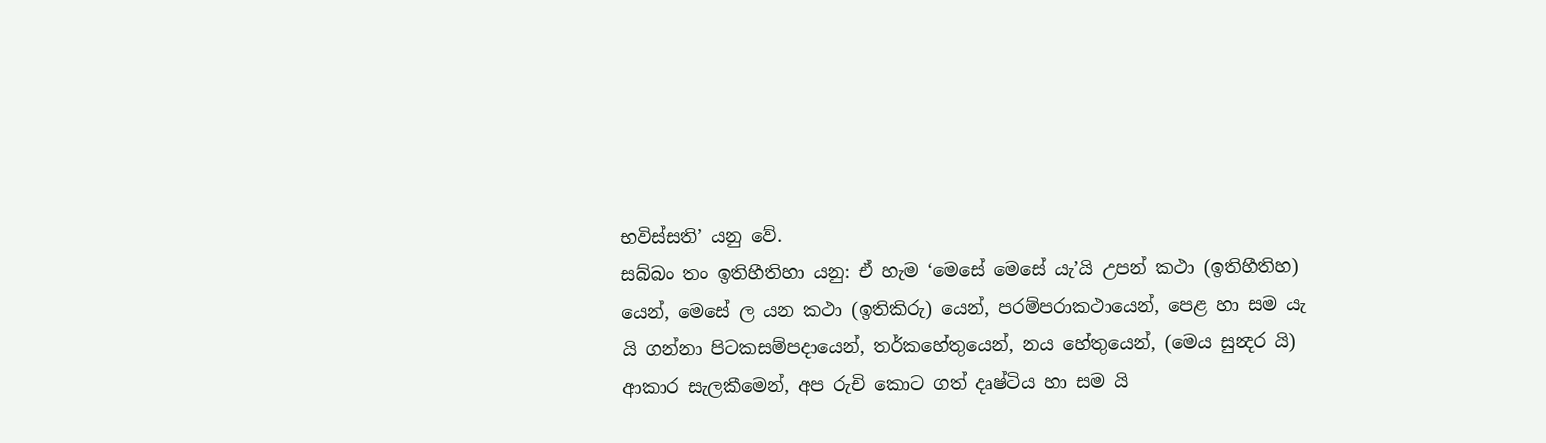භවිස්සති’ යනු වේ.
සබ්බං තං ඉතිහීතිහා යනු: ඒ හැම ‘මෙසේ මෙසේ යැ’යි උපන් කථා (ඉතිහීතිහ) යෙන්, මෙසේ ල යන කථා (ඉතිකිරු) යෙන්, පරම්පරාකථායෙන්, පෙළ හා සම යැ යි ගන්නා පිටකසම්පදායෙන්, තර්කහේතුයෙන්, නය හේතුයෙන්, (මෙය සුන්‍දර යි) ආකාර සැලකීමෙන්, අප රුචි කොට ගත් දෘෂ්ටිය හා සම යි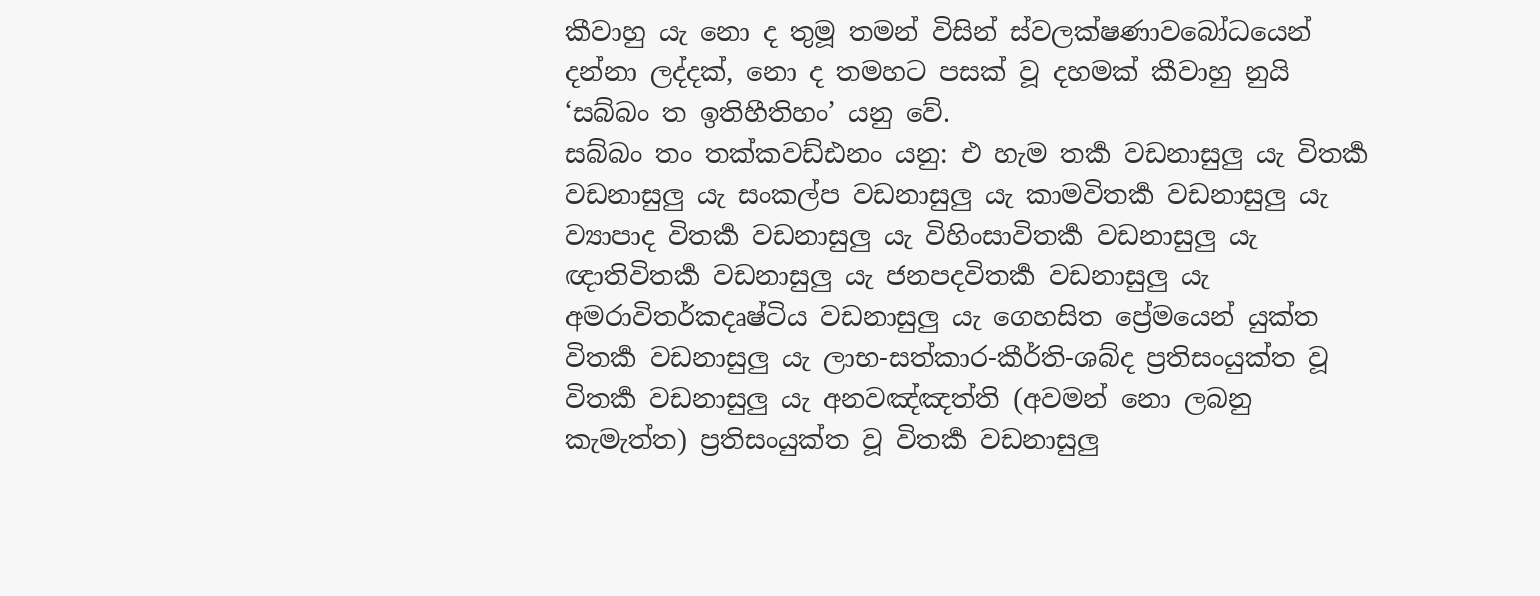කීවාහු යැ නො ද තුමූ තමන් විසින් ස්වලක්ෂණාවබෝධයෙන් දන්නා ලද්දක්, නො ද තමහට පසක් වූ දහමක් කීවාහු නුයි ‘සබ්බං ත ඉතිහීතිහං’ යනු වේ.
සබ්බං තං තක්කවඩ්ඪනං යනු: එ හැම තර්‍ක වඩනාසුලු යැ විතර්‍ක වඩනාසුලු යැ සංකල්ප වඩනාසුලු යැ කාමවිතර්‍ක වඩනාසුලු යැ ව්‍යාපාද විතර්‍ක වඩනාසුලු යැ විහිංසාවිතර්‍ක වඩනාසුලු යැ ඥාතිවිතර්‍ක වඩනාසුලු යැ ජනපදවිතර්‍ක වඩනාසුලු යැ අමරාවිතර්කදෘෂ්ටිය වඩනාසුලු යැ ගෙහසිත ප්‍රේමයෙන් යුක්ත විතර්‍ක වඩනාසුලු යැ ලාභ-සත්කාර-කීර්ති-ශබ්ද ප්‍රතිසංයුක්ත වූ විතර්‍ක වඩනාසුලු යැ අනවඤ්ඤත්ති (අවමන් නො ලබනු කැමැත්ත) ප්‍රතිසංයුක්ත වූ විතර්‍ක වඩනාසුලු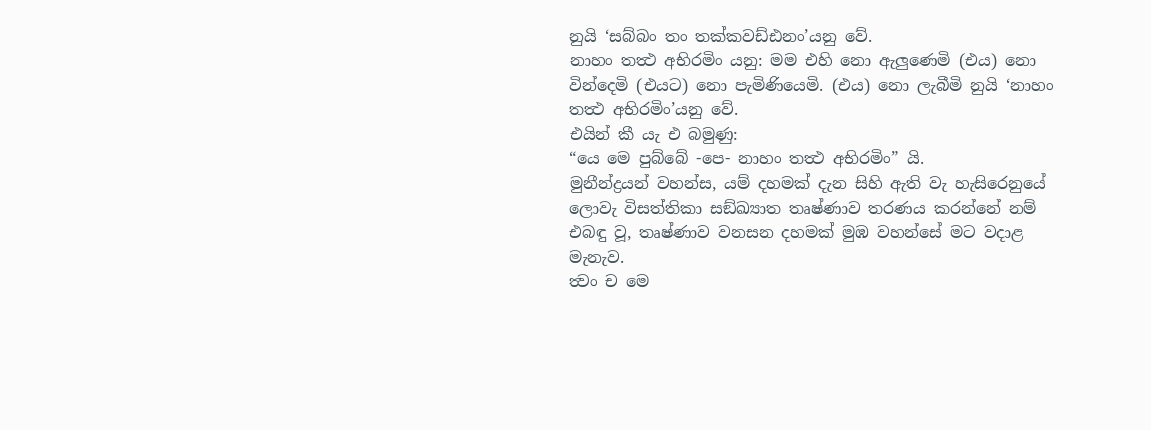නුයි ‘සබ්බං තං තක්කවඩ්ඪනං’යනු වේ.
නාහං තත්‍ථ අභිරමිං යනු: මම එහි නො ඇලුණෙමි (එය) නො වින්දෙමි (එයට) නො පැමිණියෙමි. (එය) නො ලැබීමි නුයි ‘නාහං තත්‍ථ අභිරමිං’යනු වේ.
එයින් කී යැ එ බමුණු:
“යෙ මෙ පුබ්බේ -පෙ- නාහං තත්‍ථ අභිරමිං” යි.
මුනීන්ද්‍රයන් වහන්ස, යම් දහමක් දැන සිහි ඇති වැ හැසිරෙනුයේ ලොවැ විසත්තිකා සඞ්ඛ්‍යාත තෘෂ්ණාව තරණය කරන්නේ නම් එබඳු වූ, තෘෂ්ණාව වනසන දහමක් මුඹ වහන්සේ මට වදාළ මැනැව.
ත්‍වං ච මෙ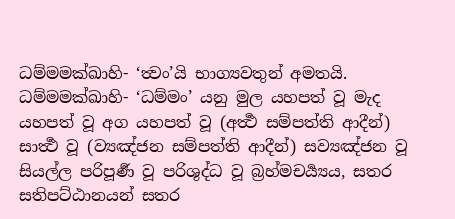ධම්මමක්ඛාහි- ‘ත්‍වං’යි භාග්‍යවතුන් අමතයි. ධම්මමක්ඛාහි- ‘ධම්මං’ යනු මුල යහපත් වූ මැද යහපත් වූ අග යහපත් වූ (අර්‍ත්‍ථ සම්පත්ති ආදීන්) සාර්‍ත්‍ථ වූ (ව්‍යඤ්ජන සම්පත්ති ආදීන්) සව්‍යඤ්ජන වූ සියල්ල පරිපූර්‍ණ වූ පරිශුද්ධ වූ බ්‍රහ්මචර්‍ය්‍යය, සතර සතිපට්ඨානයන් සතර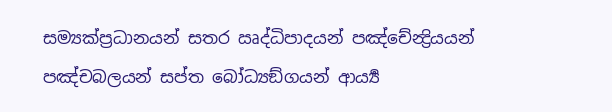සම්‍යක්ප්‍රධානයන් සතර ඍද්ධිපාදයන් පඤ්චේන්‍ද්‍රියයන් පඤ්චබලයන් සප්ත බෝධ්‍යඞ්ගයන් ආර්‍ය්‍ය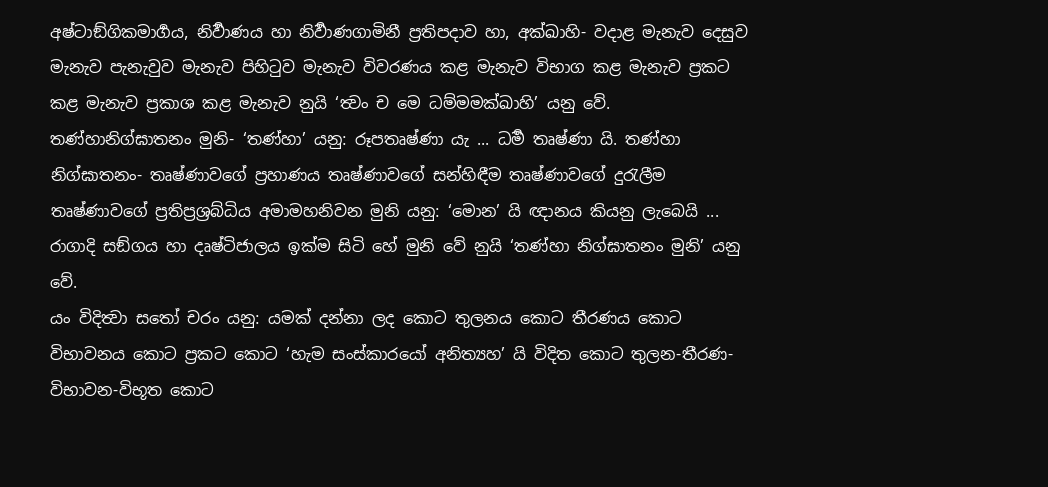අෂ්ටාඞ්ගිකමාර්‍ගය, නිර්‍වාණය හා නිර්‍වාණගාමිනී ප්‍රතිපදාව හා, අක්ඛාහි- වදාළ මැනැව දෙසුව මැනැව පැනැවුව මැනැව පිහිටුව මැනැව විවරණය කළ මැනැව විභාග කළ මැනැව ප්‍රකට කළ මැනැව ප්‍රකාශ කළ මැනැව නුයි ‘ත්‍වං ච මෙ ධම්මමක්ඛාහි’ යනු වේ.
තණ්හානිග්ඝාතනං මුනි- ‘තණ්හා’ යනු: රූපතෘෂ්ණා යැ ... ධර්‍ම තෘෂ්ණා යි. තණ්හා නිග්ඝාතනං- තෘෂ්ණාවගේ ප්‍රහාණය තෘෂ්ණාවගේ සන්හිඳීම තෘෂ්ණාවගේ දුරැලීම තෘෂ්ණාවගේ ප්‍රතිප්‍රශ්‍රබ්ධිය අමාමහනිවන මුනි යනු: ‘මොන’ යි ඥානය කියනු ලැබෙයි ... රාගාදි සඞ්ගය හා දෘෂ්ටිජාලය ඉක්ම සිටි හේ මුනි වේ නුයි ‘තණ්හා නිග්ඝාතනං මුනි’ යනු වේ.
යං විදිත්‍වා සතෝ චරං යනු: යමක් දන්නා ලද කොට තුලනය කොට තීරණය කොට විභාවනය කොට ප්‍රකට කොට ‘හැම සංස්කාරයෝ අනිත්‍යහ’ යි විදිත කොට තුලන-තීරණ-විභාවන-විභූත කොට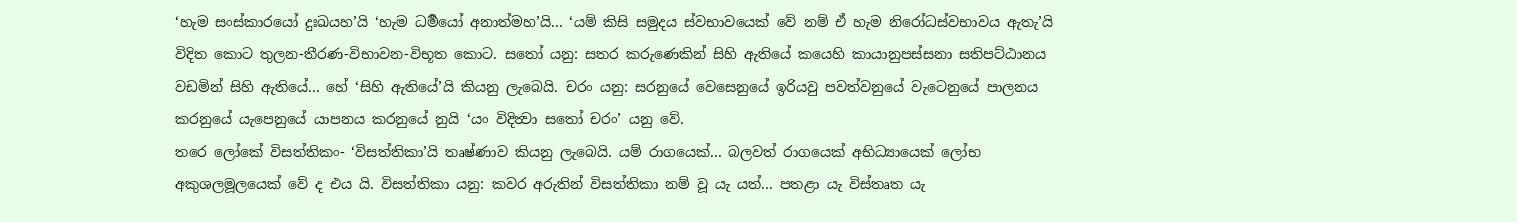‘හැම සංස්කාරයෝ දුඃඛයහ’යි ‘හැම ධර්‍මයෝ අනාත්මහ’යි... ‘යම් කිසි සමුදය ස්වභාවයෙක් වේ නම් ඒ හැම නිරෝධස්වභාවය ඇතැ’යි විදිත කොට තුලන-තීරණ-විභාවන-විභූත කොට. සතෝ යනු: සතර කරුණෙකින් සිහි ඇතියේ කයෙහි කායානුපස්සනා සතිපට්ඨානය වඩමින් සිහි ඇතියේ... හේ ‘සිහි ඇතියේ’යි කියනු ලැබෙයි. චරං යනු: සරනුයේ වෙසෙනුයේ ඉරියවු පවත්වනුයේ වැටෙනුයේ පාලනය කරනුයේ යැපෙනුයේ යාපනය කරනුයේ නුයි ‘යං විදිත්‍වා සතෝ චරං’ යනු වේ.
තරෙ ලෝකේ විසත්තිකං- ‘විසත්තිකා’යි තෘෂ්ණාව කියනු ලැබෙයි. යම් රාගයෙක්... බලවත් රාගයෙක් අභිධ්‍යායෙක් ලෝභ අකුශලමූලයෙක් වේ ද එය යි. විසත්තිකා යනු: කවර අරුතින් විසත්තිකා නම් වූ යැ යත්... පතළා යැ විස්තෘත යැ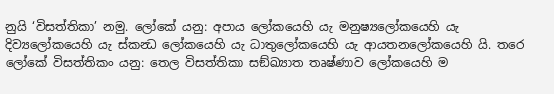නුයි ‘විසත්තිකා’ නමු. ලෝකේ යනු: අපාය ලෝකයෙහි යැ මනුෂ්‍යලෝකයෙහි යැ දිව්‍යලෝකයෙහි යැ ස්කන්‍ධ ලෝකයෙහි යැ ධාතුලෝකයෙහි යැ ආයතනලෝකයෙහි යි. තරෙ ලෝකේ විසත්තිකං යනු: තෙල විසත්තිකා සඞ්ඛ්‍යාත තෘෂ්ණාව ලෝකයෙහි ම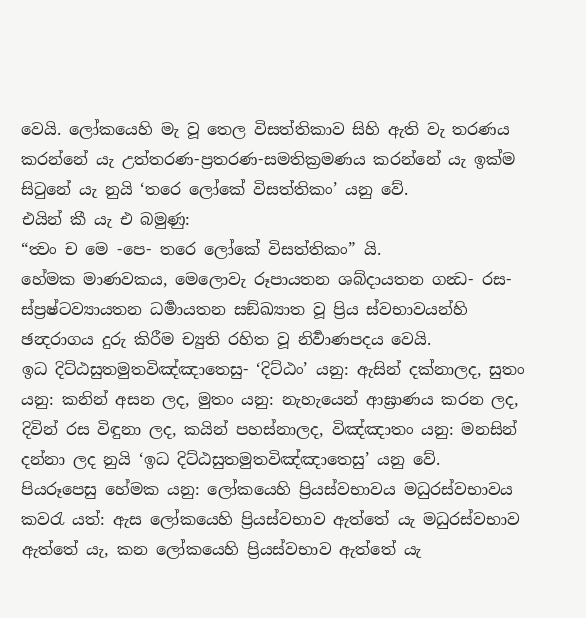වෙයි. ලෝකයෙහි මැ වූ තෙල විසත්තිකාව සිහි ඇති වැ තරණය කරන්නේ යැ උත්තරණ-ප්‍රතරණ-සමතික්‍රමණය කරන්නේ යැ ඉක්ම සිටුනේ යැ නුයි ‘තරෙ ලෝකේ විසත්තිකං’ යනු වේ.
එයින් කී යැ එ බමුණු:
“ත්‍වං ච මෙ -පෙ- තරෙ ලෝකේ විසත්තිකං” යි.
හේමක මාණවකය, මෙලොවැ රූපායතන ශබ්දායතන ගන්‍ධ- රස-ස්ප්‍රෂ්ටව්‍යායතන ධර්‍මායතන සඞ්ඛ්‍යාත වූ ප්‍රිය ස්වභාවයන්හි ඡන්‍දරාගය දුරු කිරීම ච්‍යුති රහිත වූ නිර්‍වාණපදය වෙයි.
ඉධ දිට්ඨසුතමුතවිඤ්ඤාතෙසු- ‘දිට්ඨං’ යනු: ඇසින් දක්නාලද, සුතං යනු: කනින් අසන ලද, මුතං යනු: නැහැයෙන් ආඝ්‍රාණය කරන ලද, දිවින් රස විඳුනා ලද, කයින් පහස්නාලද, විඤ්ඤාතං යනු: මනසින් දන්නා ලද නුයි ‘ඉධ දිට්ඨසුතමුතවිඤ්ඤාතෙසු’ යනු වේ.
පියරූපෙසු හේමක යනු: ලෝකයෙහි ප්‍රියස්වභාවය මධුරස්වභාවය කවරැ යත්: ඇස ලෝකයෙහි ප්‍රියස්වභාව ඇත්තේ යැ මධුරස්වභාව ඇත්තේ යැ, කන ලෝකයෙහි ප්‍රියස්වභාව ඇත්තේ යැ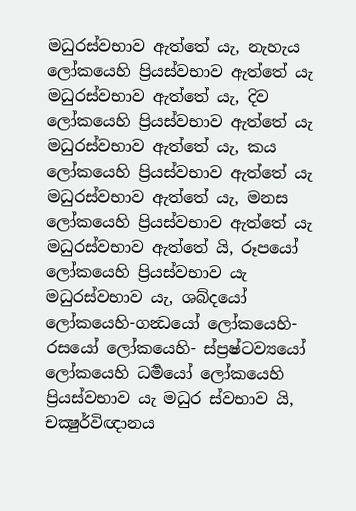මධුරස්වභාව ඇත්තේ යැ, නැහැය ලෝකයෙහි ප්‍රියස්වභාව ඇත්තේ යැ මධුරස්වභාව ඇත්තේ යැ, දිව ලෝකයෙහි ප්‍රියස්වභාව ඇත්තේ යැ මධුරස්වභාව ඇත්තේ යැ, කය ලෝකයෙහි ප්‍රියස්වභාව ඇත්තේ යැ මධුරස්වභාව ඇත්තේ යැ, මනස ලෝකයෙහි ප්‍රියස්වභාව ඇත්තේ යැ මධුරස්වභාව ඇත්තේ යි, රූපයෝ ලෝකයෙහි ප්‍රියස්වභාව යැ මධුරස්වභාව යැ, ශබ්දයෝ ලෝකයෙහි-ගන්‍ධයෝ ලෝකයෙහි- රසයෝ ලෝකයෙහි- ස්ප්‍රෂ්ටව්‍යයෝ ලෝකයෙහි ධර්‍මයෝ ලෝකයෙහි ප්‍රියස්වභාව යැ මධුර ස්වභාව යි, චක්‍ෂුර්විඥානය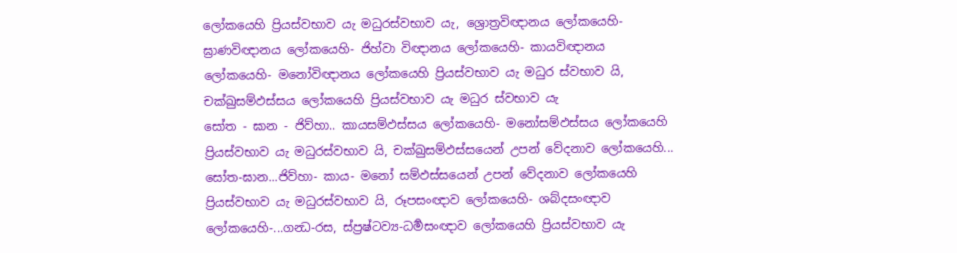ලෝකයෙහි ප්‍රියස්වභාව යැ මධුරස්වභාව යැ, ශ්‍රොත්‍රවිඥානය ලෝකයෙහි-ඝ්‍රාණවිඥානය ලෝකයෙහි- ජිහ්වා විඥානය ලෝකයෙහි- කායවිඥානය ලෝකයෙහි- මනෝවිඥානය ලෝකයෙහි ප්‍රියස්වභාව යැ මධුර ස්වභාව යි, චක්ඛුසම්ඵස්සය ලෝකයෙහි ප්‍රියස්වභාව යැ මධුර ස්වභාව යැ
සෝත - ඝාන - ජිව්හා.. කායසම්ඵස්සය ලෝකයෙහි- මනෝසම්ඵස්සය ලෝකයෙහි ප්‍රියස්වභාව යැ මධුරස්වභාව යි, චක්ඛුසම්ඵස්සයෙන් උපන් වේදනාව ලෝකයෙහි... සෝත-ඝාන...ජිව්හා- කාය- මනෝ සම්ඵස්සයෙන් උපන් වේදනාව ලෝකයෙහි ප්‍රියස්වභාව යැ මධුරස්වභාව යි, රූපසංඥාව ලෝකයෙහි- ශබ්දසංඥාව ලෝකයෙහි-...ගන්‍ධ-රස, ස්ප්‍රෂ්ටව්‍ය-ධර්‍මසංඥාව ලෝකයෙහි ප්‍රියස්වභාව යැ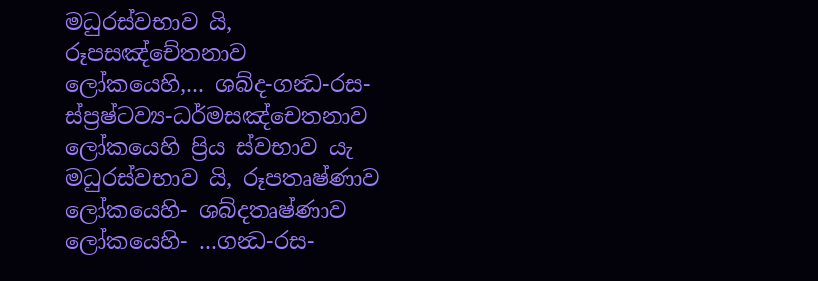මධුරස්වභාව යි, රූපසඤ්චේතනාව ලෝකයෙහි,... ශබ්ද-ගන්‍ධ-රස-ස්ප්‍රෂ්ටව්‍ය-ධර්මසඤ්චෙතනාව ලෝකයෙහි ප්‍රිය ස්වභාව යැ මධුරස්වභාව යි, රූපතෘෂ්ණාව ලෝකයෙහි- ශබ්දතෘෂ්ණාව ලෝකයෙහි- ...ගන්‍ධ-රස-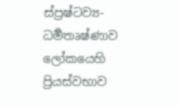ස්ප්‍රෂ්ටව්‍ය- ධර්‍මතෘෂ්ණාව ලෝකයෙහි ප්‍රියස්වභාව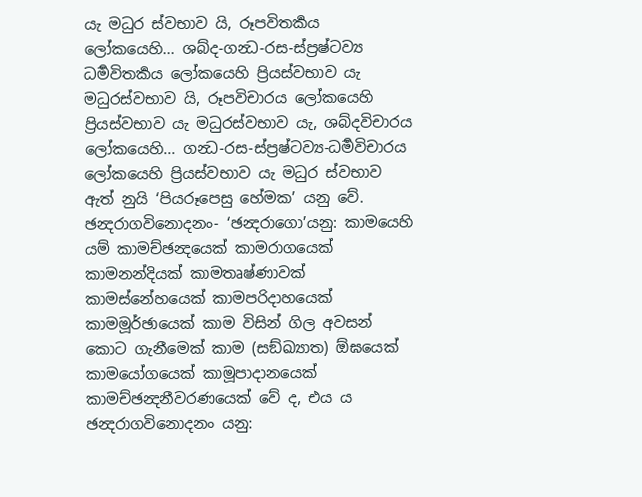යැ මධුර ස්වභාව යි, රූපවිතර්‍කය ලෝකයෙහි... ශබ්ද-ගන්‍ධ-රස-ස්ප්‍රෂ්ටව්‍ය ධර්‍මවිතර්‍කය ලෝකයෙහි ප්‍රියස්වභාව යැ මධුරස්වභාව යි, රූපවිචාරය ලෝකයෙහි ප්‍රියස්වභාව යැ මධුරස්වභාව යැ, ශබ්දවිචාරය ලෝකයෙහි... ගන්‍ධ-රස-ස්ප්‍රෂ්ටව්‍ය-ධර්‍මවිචාරය ලෝකයෙහි ප්‍රියස්වභාව යැ මධුර ස්වභාව ඇත් නුයි ‘පියරූපෙසු හේමක’ යනු වේ.
ඡන්‍දරාගවිනොදනං- ‘ඡන්‍දරාගො’යනු: කාමයෙහි යම් කාමච්ඡන්‍දයෙක් කාමරාගයෙක් කාමනන්දියක් කාමතෘෂ්ණාවක් කාමස්නේහයෙක් කාමපරිදාහයෙක් කාමමූර්ඡායෙක් කාම විසින් ගිල අවසන් කොට ගැනීමෙක් කාම (සඞ්ඛ්‍යාත) ඕඝයෙක් කාමයෝගයෙක් කාමූපාදානයෙක් කාමච්ඡන්‍දනීවරණයෙක් වේ ද, එය ය
ඡන්‍දරාගවිනොදනං යනු: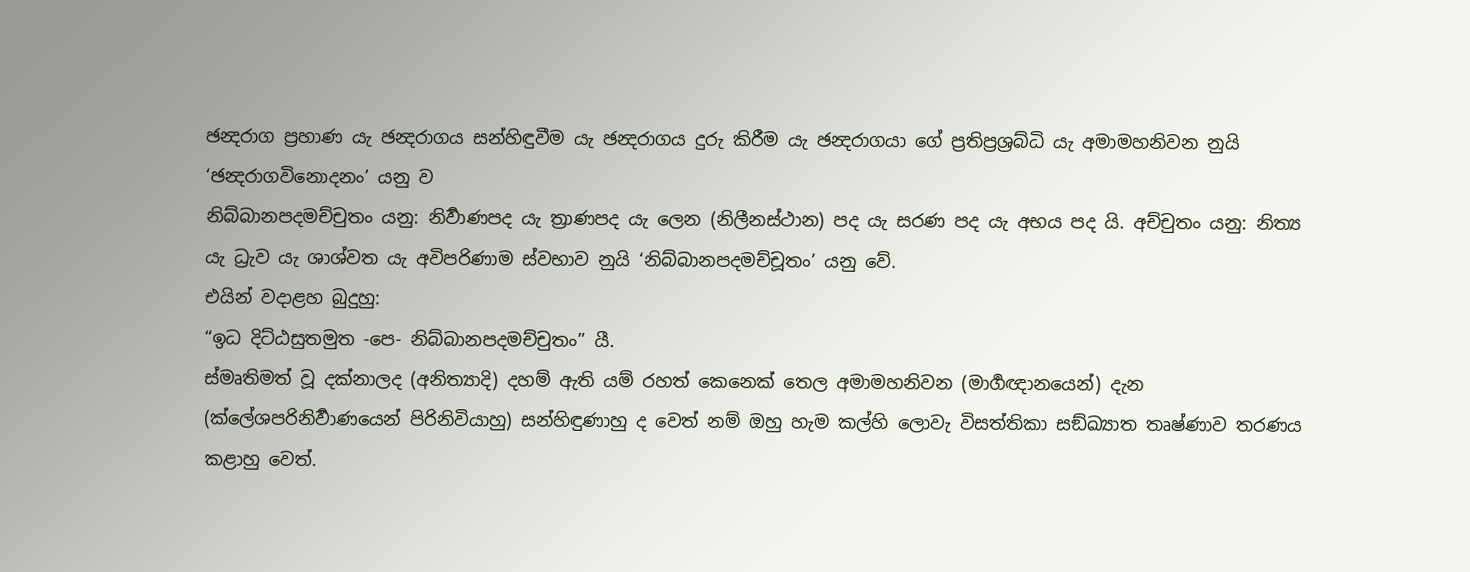ඡන්‍දරාග ප්‍රහාණ යැ ඡන්‍දරාගය සන්හිඳුවීම යැ ඡන්‍දරාගය දුරු කිරීම යැ ඡන්‍දරාගයා ගේ ප්‍රතිප්‍රශ්‍රබ්ධි යැ අමාමහනිවන නුයි ‘ඡන්‍දරාගවිනොදනං’ යනු ව
නිබ්බානපදමච්චුතං යනු: නිර්‍වාණපද යැ ත්‍රාණපද යැ ලෙන (නිලීනස්ථාන) පද යැ සරණ පද යැ අභය පද යි. අච්චුතං යනු: නිත්‍ය යැ ධ්‍රැව යැ ශාශ්වත යැ අවිපරිණාම ස්වභාව නුයි ‘නිබ්බානපදමච්චූතං’ යනු වේ.
එයින් වදාළහ බුදුහු:
“ඉධ දිට්ඨසුතමුත -පෙ- නිබ්බානපදමච්චුතං” යී.
ස්මෘතිමත් වූ දක්නාලද (අනිත්‍යාදි) දහම් ඇති යම් රහත් කෙනෙක් තෙල අමාමහනිවන (මාර්‍ගඥානයෙන්) දැන (ක්ලේශපරිනිර්‍වාණයෙන් පිරිනිවියාහු) සන්හිඳුණාහු ද වෙත් නම් ඔහු හැම කල්හි ලොවැ විසත්තිකා සඞ්ඛ්‍යාත තෘෂ්ණාව තරණය කළාහු වෙත්.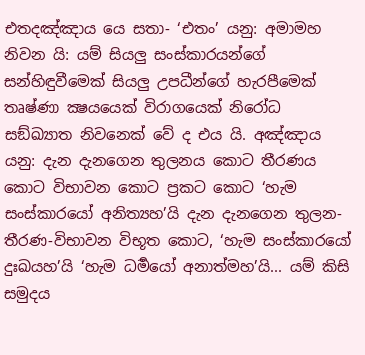එතදඤ්ඤාය යෙ සතා- ‘එතං’ යනු: අමාමහ නිවන යි: යම් සියලු සංස්කාරයන්ගේ සන්හිඳුවීමෙක් සියලු උපධීන්ගේ හැරපීමෙක් තෘෂ්ණා ක්‍ෂයයෙක් විරාගයෙක් නිරෝධ සඞ්ඛ්‍යාත නිවනෙක් වේ ද එය යි. අඤ්ඤාය යනු: දැන දැනගෙන තුලනය කොට තීරණය කොට විභාවන කොට ප්‍රකට කොට ‘හැම සංස්කාරයෝ අනිත්‍යහ’යි දැන දැනගෙන තුලන-තීරණ-විභාවන විභූත කොට, ‘හැම සංස්කාරයෝ දුඃඛයහ’යි ‘හැම ධර්‍මයෝ අනාත්මහ’යි... යම් කිසි සමුදය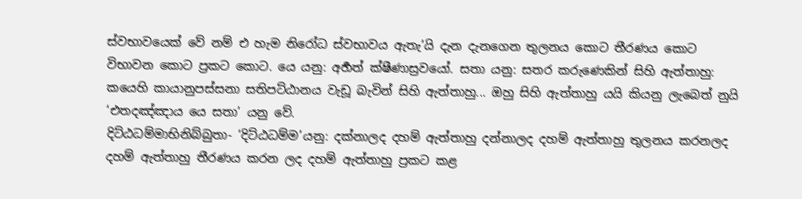ස්වභාවයෙක් වේ නම් එ හැම නිරෝධ ස්වභාවය ඇතැ’යි දැන දැනගෙන තුලනය කොට තීරණය කොට විභාවන කොට ප්‍රකට කොට. යෙ යනු: අර්‍හත් ක්ෂීණාස්‍රවයෝ. සතා යනු: සතර කරුණෙකින් සිහි ඇත්තාහු: කයෙහි කායානුපස්සනා සතිපට්ඨානය වැඩූ බැවින් සිහි ඇත්තාහු... ඔහු සිහි ඇත්තාහු යයි කියනු ලැබෙත් නුයි ‘එතදඤ්ඤාය යෙ සතා’ යනු වේ.
දිට්ඨධම්මාභිනිබ්බුතා- ‘දිට්ඨධම්ම’යනු: දක්නාලද දහම් ඇත්තාහු දන්නාලද දහම් ඇත්තාහු තුලනය කරනලද දහම් ඇත්තාහු තීරණය කරන ලද දහම් ඇත්තාහු ප්‍රකට කළ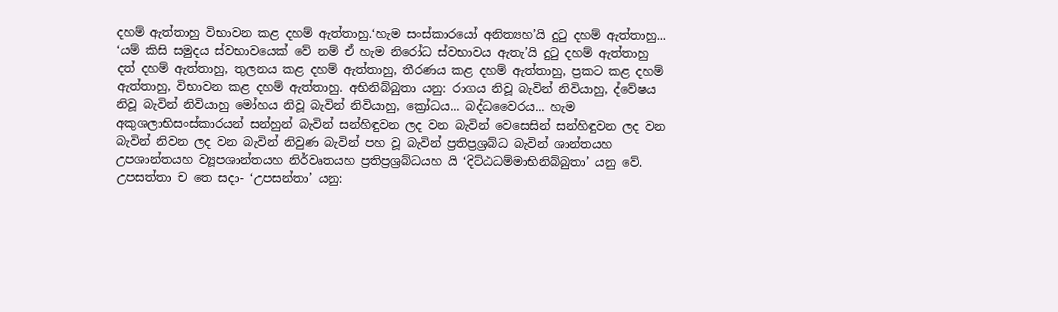දහම් ඇත්තාහු විභාවන කළ දහම් ඇත්තාහු.‘හැම සංස්කාරයෝ අනිත්‍යහ’යි දුටු දහම් ඇත්තාහු... ‘යම් කිසි සමුදය ස්වභාවයෙක් වේ නම් ඒ හැම නිරෝධ ස්වභාවය ඇතැ’යි දුටු දහම් ඇත්තාහු දත් දහම් ඇත්තාහු, තුලනය කළ දහම් ඇත්තාහු, තීරණය කළ දහම් ඇත්තාහු, ප්‍රකට කළ දහම් ඇත්තාහු, විභාවන කළ දහම් ඇත්තාහු. අභිනිබ්බුතා යනු: රාගය නිවූ බැවින් නිවියාහු, ද්වේෂය නිවූ බැවින් නිවියාහු මෝහය නිවූ බැවින් නිවියාහු, ක්‍රෝධය... බද්ධවෛරය... හැම අකුශලාභිසංස්කාරයන් සන්හුන් බැවින් සන්හිඳුවන ලද වන බැවින් වෙසෙසින් සන්හිඳුවන ලද වන බැවින් නිවන ලද වන බැවින් නිවුණ බැවින් පහ වූ බැවින් ප්‍රතිප්‍රශ්‍රබ්ධ බැවින් ශාන්තයහ උපශාන්තයහ ව්‍යූපශාන්තයහ නිර්වෘතයහ ප්‍රතිප්‍රශ්‍රබ්ධයහ යි ‘දිට්ඨධම්මාභිනිබ්බුතා’ යනු වේ.
උපසත්තා ච තෙ සදා- ‘උපසන්තා’ යනු: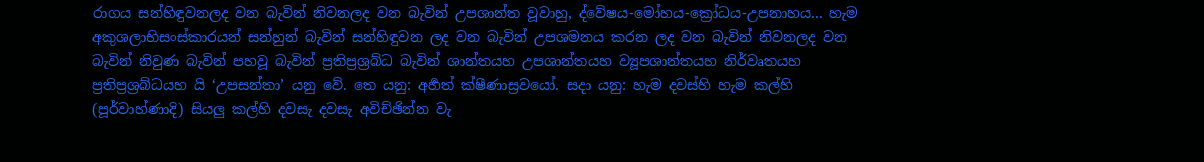රාගය සන්හිඳුවනලද වන බැවින් නිවනලද වන බැවින් උපශාන්ත වූවාහු, ද්වේෂය-මෝහය-ක්‍රෝධය-උපනාහය... හැම අකුශලාභිසංස්කාරයන් සන්හුන් බැවින් සන්හිඳුවන ලද වන බැවින් උපශමනය කරන ලද වන බැවින් නිවනලද වන බැවින් නිවුණ බැවින් පහවූ බැවින් ප්‍රතිප්‍රශ්‍රබ්ධ බැවින් ශාන්තයහ උපශාන්තයහ ව්‍යූපශාන්තයහ නිර්වෘතයහ ප්‍රතිප්‍රශ්‍රබ්ධයහ යි ‘උපසන්තා’ යනු වේ. තෙ යනු: අර්‍හත් ක්ෂීණාස්‍රවයෝ. සදා යනු: හැම දවස්හි හැම කල්හි (පූර්වාහ්ණාදි) සියලු කල්හි දවසැ දවසැ අවිච්ඡින්න වැ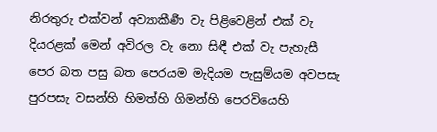නිරතුරු එක්වන් අව්‍යාකීර්‍ණ වැ පිළිවෙළින් එක් වැ දියරළක් මෙන් අවිරල වැ නො සිඳී එක් වැ පැහැසී පෙර බත පසු බත පෙරයම මැදියම පැසුම්යම අවපසැ පුරපසැ වසන්හි හිමත්හි ගිමන්හි පෙරවියෙහි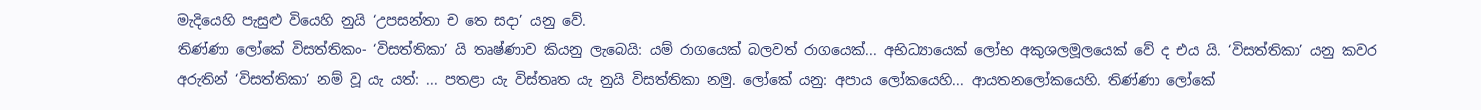මැදියෙහි පැසුළු වියෙහි නුයි ‘උපසන්තා ච තෙ සදා’ යනු වේ.
තිණ්ණා ලෝකේ විසත්තිකං- ‘විසත්තිකා’ යි තෘෂ්ණාව කියනු ලැබෙයි: යම් රාගයෙක් බලවත් රාගයෙක්... අභිධ්‍යායෙක් ලෝභ අකුශලමූලයෙක් වේ ද එය යි. ‘විසත්තිකා’ යනු කවර අරුතින් ‘විසත්තිකා’ නම් වූ යැ යත්: ... පතළා යැ විස්තෘත යැ නුයි විසත්තිකා නමු. ලෝකේ යනු: අපාය ලෝකයෙහි... ආයතනලෝකයෙහි. තිණ්ණා ලෝකේ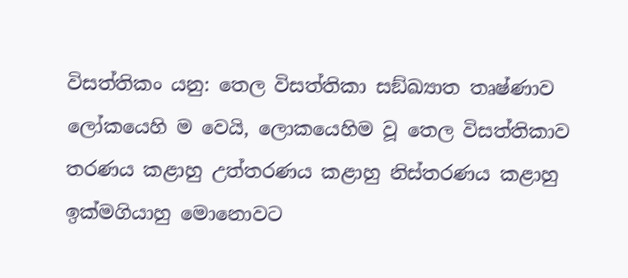විසත්තිකං යනු: තෙල විසත්තිකා සඞ්ඛ්‍යාත තෘෂ්ණාව ලෝකයෙහි ම වෙයි, ලොකයෙහිම වූ තෙල විසත්තිකාව තරණය කළාහු උත්තරණය කළාහු නිස්තරණය කළාහු ඉක්මගියාහු මොනොවට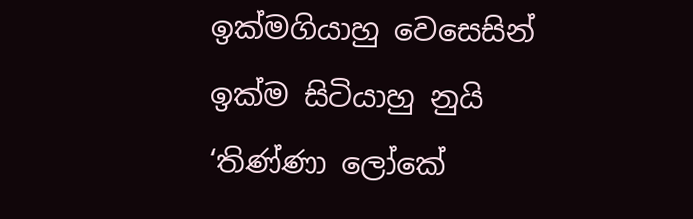ඉක්මගියාහු වෙසෙසින් ඉක්ම සිටියාහු නුයි ‘තිණ්ණා ලෝකේ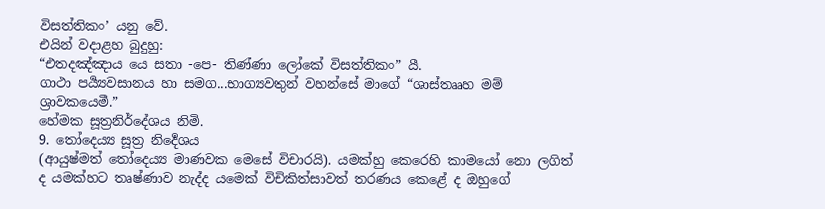විසත්තිකං’ යනු වේ.
එයින් වදාළහ බුදුහු:
“එතදඤ්ඤාය යෙ සතා -පෙ- තිණ්ණා ලෝකේ විසත්තිකං” යී.
ගාථා පර්‍ය්‍යවසානය හා සමග...භාග්‍යවතුන් වහන්සේ මාගේ “ශාස්තෲහ මම් ශ්‍රාවකයෙමී.”
හේමක සූත්‍රනිර්දේශය නිමි.
9. තෝදෙය්‍ය සූත්‍ර නිර්‍දෙශය
(ආයුෂ්මත් තෝදෙය්‍ය මාණවක මෙසේ විචාරයි). යමක්හු කෙරෙහි කාමයෝ නො ලගිත් ද යමක්හට තෘෂ්ණාව නැද්ද යමෙක් විචිකිත්සාවත් තරණය කෙළේ ද ඔහුගේ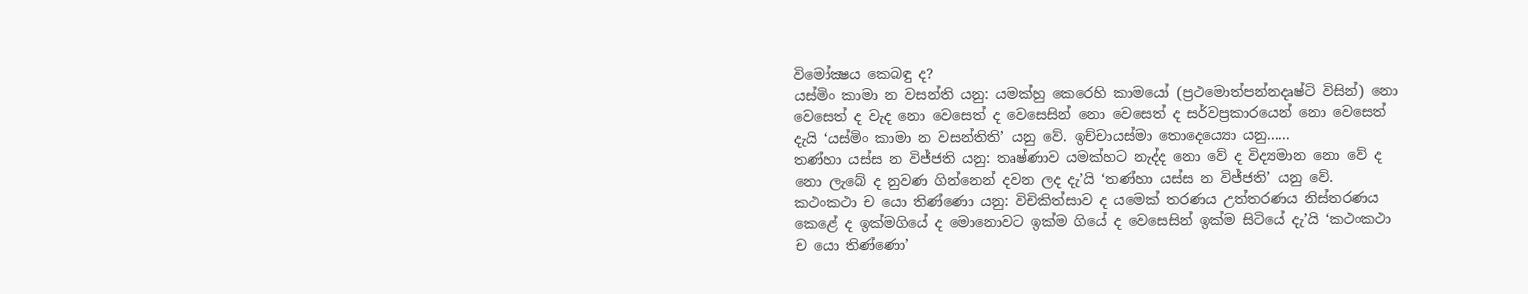විමෝක්‍ෂය කෙබඳු ද?
යස්මිං කාමා න වසන්ති යනු: යමක්හු කෙරෙහි කාමයෝ (ප්‍රථමොත්පන්නදෘෂ්ටි විසින්) නො වෙසෙත් ද වැද නො වෙසෙත් ද වෙසෙසින් නො වෙසෙත් ද සර්වප්‍රකාරයෙන් නො වෙසෙත් දැයි ‘යස්මිං කාමා න වසන්තිති’ යනු වේ. ඉච්චායස්මා තොදෙය්‍යො යනු......
තණ්හා යස්ස න විජ්ජති යනු: තෘෂ්ණාව යමක්හට නැද්ද නො වේ ද විද්‍යමාන නො වේ ද නො ලැබේ ද නුවණ ගින්නෙන් දවන ලද දැ’යි ‘තණ්හා යස්ස න විජ්ජති’ යනු වේ.
කථංකථා ච යො තිණ්ණො යනු: විචිකිත්සාව ද යමෙක් තරණය උත්තරණය නිස්තරණය කෙළේ ද ඉක්මගියේ ද මොනොවට ඉක්ම ගියේ ද වෙසෙසින් ඉක්ම සිටියේ දැ’යි ‘කථංකථා ච යො තිණ්ණො’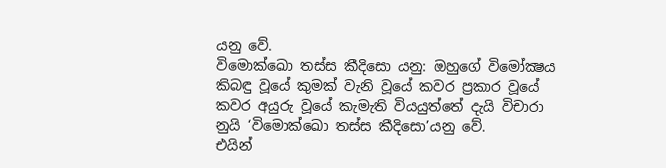යනු වේ.
විමොක්ඛො තස්ස කීදිසො යනු: ඔහුගේ විමෝක්‍ෂය කිබඳු වූයේ කුමක් වැනි වූයේ කවර ප්‍රකාර වූයේ කවර අයුරු වූයේ කැමැති වියයුත්තේ දැයි විචාරා නුයි ‘විමොක්ඛො තස්ස කීදිසො’යනු වේ.
එයින්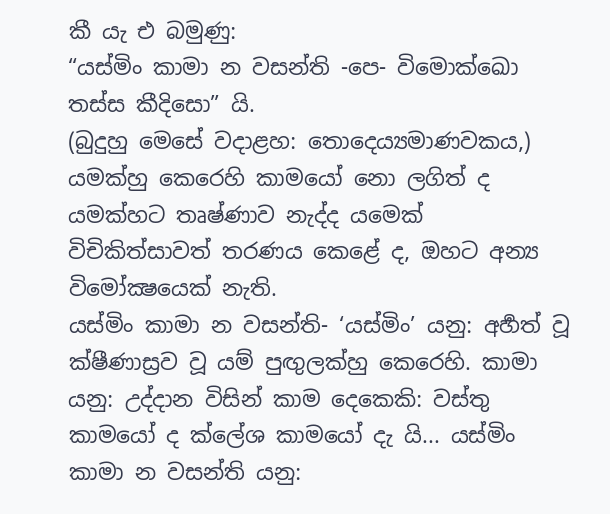කී යැ එ බමුණු:
“යස්මිං කාමා න වසන්ති -පෙ- විමොක්ඛො තස්ස කීදිසො” යි.
(බුදුහු මෙසේ වදාළහ: තොදෙය්‍යමාණවකය,) යමක්හු කෙරෙහි කාමයෝ නො ලගිත් ද යමක්හට තෘෂ්ණාව නැද්ද යමෙක් විචිකිත්සාවත් තරණය කෙළේ ද, ඔහට අන්‍ය විමෝක්‍ෂයෙක් නැති.
යස්මිං කාමා න වසන්ති- ‘යස්මිං’ යනු: අර්‍හත් වූ ක්ෂීණාස්‍රව වූ යම් පුඟුලක්හු කෙරෙහි. කාමා යනු: උද්දාන විසින් කාම දෙකෙකි: වස්තු කාමයෝ ද ක්ලේශ කාමයෝ දැ යි... යස්මිං කාමා න වසන්ති යනු: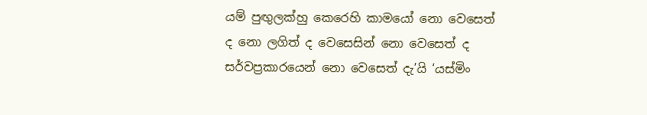යම් පුඟුලක්හු කෙරෙහි කාමයෝ නො වෙසෙත් ද නො ලගිත් ද වෙසෙසින් නො වෙසෙත් ද සර්වප්‍රකාරයෙන් නො වෙසෙත් දැ’යි ‘යස්මිං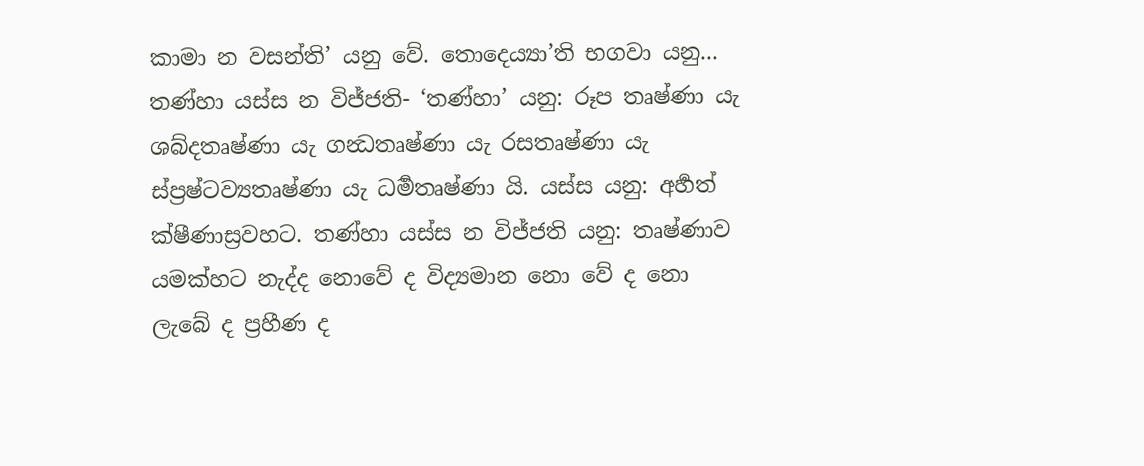කාමා න වසන්ති’ යනු වේ. තොදෙය්‍යා’ති භගවා යනු...
තණ්හා යස්ස න විජ්ජති- ‘තණ්හා’ යනු: රූප තෘෂ්ණා යැ ශබ්දතෘෂ්ණා යැ ගන්‍ධතෘෂ්ණා යැ රසතෘෂ්ණා යැ ස්ප්‍රෂ්ටව්‍යතෘෂ්ණා යැ ධර්‍මතෘෂ්ණා යි. යස්ස යනු: අර්‍හත් ක්ෂීණාස්‍රවහට. තණ්හා යස්ස න විජ්ජති යනු: තෘෂ්ණාව යමක්හට නැද්ද නොවේ ද විද්‍යමාන නො වේ ද නො ලැබේ ද ප්‍රහීණ ද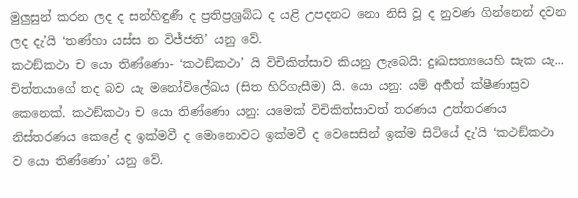මුලුසුන් කරන ලද ද සන්හිඳුණී ද ප්‍රතිප්‍රශ්‍රබ්ධ ද යළි උපදනට නො නිසි වූ ද නුවණ ගින්නෙන් දවන ලද දැ’යි ‘තණ්හා යස්ස න විජ්ජති’ යනු වේ.
කථඞ්කථා ච යො තිණ්ණො- ‘කථඞ්කථා’ යි විචිකිත්සාව කියනු ලැබෙයි: දුඃඛසත්‍යයෙහි සැක යැ... චිත්තයාගේ තද බව යැ මනෝවිලේඛය (සිත හිරිගැසීම) යි. යො යනු: යම් අර්‍හත් ක්ෂීණාස්‍රව කෙනෙක්. කථඞ්කථා ච යො තිණ්ණො යනු: යමෙක් විචිකිත්සාවත් තරණය උත්තරණය නිස්තරණය කෙළේ ද ඉක්මවී ද මොනොවට ඉක්මවී ද වෙසෙසින් ඉක්ම සිටියේ දැ’යි ‘කථඞ්කථා ව යො තිණ්ණො’ යනු වේ.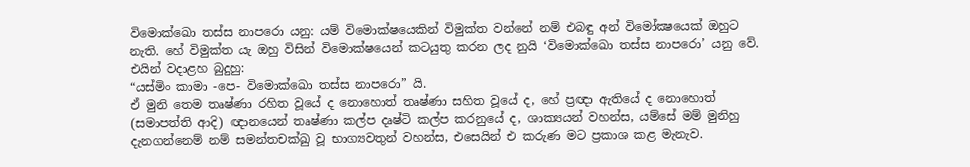විමොක්ඛො තස්ස නාපරො යනු: යම් විමොක්ෂයෙකින් විමුක්ත වන්නේ නම් එබඳු අන් විමෝක්‍ෂයෙක් ඔහුට නැති. හේ විමුක්ත යැ ඔහු විසින් විමොක්ෂයෙන් කටයුතු කරන ලද නුයි ‘විමොක්ඛො තස්ස නාපරො’ යනු වේ.
එයින් වදාළහ බුදුහු:
“යස්මිං කාමා -පෙ- විමොක්ඛො තස්ස නාපරො” යි.
ඒ මුනි තෙම තෘෂ්ණා රහිත වූයේ ද නොහොත් තෘෂ්ණා සහිත වූයේ ද, හේ ප්‍රඥා ඇතියේ ද නොහොත් (සමාපත්ති ආදි) ඥානයෙන් තෘෂ්ණා කල්ප දෘෂ්ටි කල්ප කරනුයේ ද, ශාක්‍යයන් වහන්ස, යම්සේ මම් මුනිහු දැනගන්නෙම් නම් සමන්තචක්ඛු වූ භාග්‍යවතුන් වහන්ස, එසෙයින් එ කරුණ මට ප්‍රකාශ කළ මැනැව.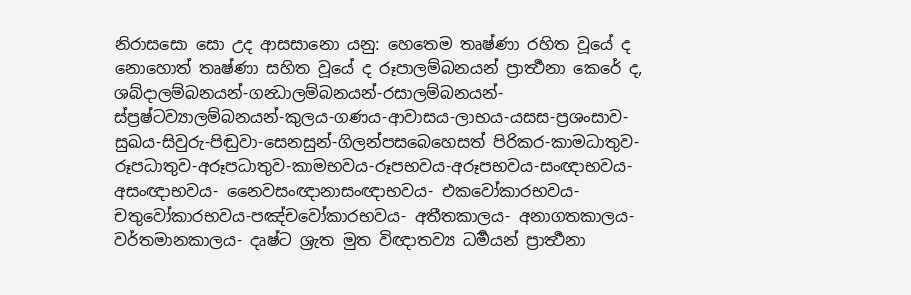නිරාසසො සො උද ආසසානො යනු: හෙතෙම තෘෂ්ණා රහිත වූයේ ද නොහොත් තෘෂ්ණා සහිත වූයේ ද රූපාලම්බනයන් ප්‍රාර්‍ත්‍ථනා කෙරේ ද, ශබ්දාලම්බනයන්-ගන්‍ධාලම්බනයන්-රසාලම්බනයන්-ස්ප්‍රෂ්ටව්‍යාලම්බනයන්-කුලය-ගණය-ආවාසය-ලාභය-යසස-ප්‍රශංසාව-සුඛය-සිවුරු-පිඬුවා-සෙනසුන්-ගිලන්පසබෙහෙසත් පිරිකර-කාමධාතුව-රූපධාතුව-අරූපධාතුව-කාමභවය-රූපභවය-අරූපභවය-සංඥාභවය-අසංඥාභවය- නෛවසංඥානාසංඥාභවය- එකවෝකාරභවය- චතුවෝකාරභවය-පඤ්චවෝකාරභවය- අතීතකාලය- අනාගතකාලය- වර්තමානකාලය- දෘෂ්ට ශ්‍රැත මුත විඥාතව්‍ය ධර්‍මයන් ප්‍රාර්‍ත්‍ථනා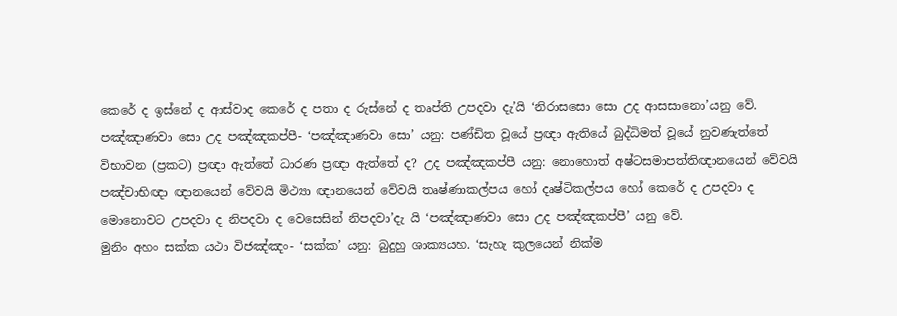කෙරේ ද ඉස්නේ ද ආස්වාද කෙරේ ද පතා ද රුස්නේ ද තෘප්ති උපදවා දැ’යි ‘නිරාසසො සො උද ආසසානො’යනු වේ.
පඤ්ඤාණවා සො උද පඤ්ඤකප්පී- ‘පඤ්ඤාණවා සො’ යනු: පණ්ඩිත වූයේ ප්‍රඥා ඇතියේ බුද්ධිමත් වූයේ නුවණැත්තේ විභාවන (ප්‍රකට) ප්‍රඥා ඇත්තේ ධාරණ ප්‍රඥා ඇත්තේ ද? උද පඤ්ඤකප්පී යනු: නොහොත් අෂ්ටසමාපත්තිඥානයෙන් වේවයි පඤ්චාභිඥා ඥානයෙන් වේවයි මිථ්‍යා ඥානයෙන් වේවයි තෘෂ්ණාකල්පය හෝ දෘෂ්ටිකල්පය හෝ කෙරේ ද උපදවා ද මොනොවට උපදවා ද නිපදවා ද වෙසෙසින් නිපදවා’දැ යි ‘පඤ්ඤාණවා සො උද පඤ්ඤකප්පී’ යනු වේ.
මුනිං අහං සක්ක යථා විජඤ්ඤං- ‘සක්ක’ යනු: බුදුහු ශාක්‍යයහ. ‘සැහැ කුලයෙන් නික්ම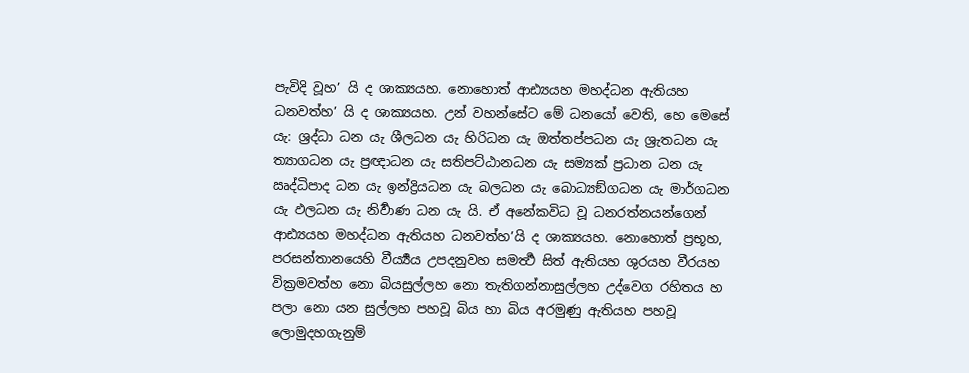පැවිදි වූහ’ යි ද ශාක්‍යයහ. නොහොත් ආඪ්‍යයහ මහද්ධන ඇතියහ ධනවත්හ’ යි ද ශාක්‍යයහ. උන් වහන්සේට මේ ධනයෝ වෙති, හෙ මෙසේ යැ: ශ්‍රද්ධා ධන යැ ශීලධන යැ හිරිධන යැ ඔත්තප්පධන යැ ශ්‍රැතධන යැ ත්‍යාගධන යැ ප්‍රඥාධන යැ සතිපට්ඨානධන යැ සම්‍යක් ප්‍රධාන ධන යැ ඍද්ධිපාද ධන යැ ඉන්ද්‍රියධන යැ බලධන යැ බොධ්‍යඞ්ගධන යැ මාර්ගධන යැ ඵලධන යැ නිර්‍වාණ ධන යැ යි. ඒ අනේකවිධ වූ ධනරත්නයන්ගෙන් ආඪ්‍යයහ මහද්ධන ඇතියහ ධනවත්හ’යි ද ශාක්‍යයහ. නොහොත් ප්‍රභූහ, පරසන්තානයෙහි වීර්‍ය්‍යය උපදනුවහ සමර්‍ත්‍ථ සිත් ඇතියහ ශුරයහ වීරයහ වික්‍රමවත්හ නො බියසුල්ලහ නො තැතිගන්නාසුල්ලහ උද්වෙග රහිතය හ පලා නො යන සුල්ලහ පහවූ බිය හා බිය අරමුණු ඇතියහ පහවූ ලොමුදහගැනුම්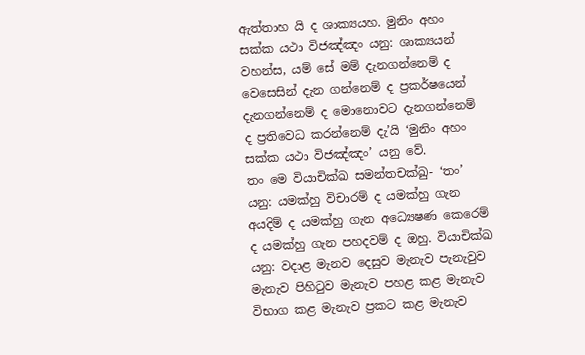ඇත්තාහ යි ද ශාක්‍යයහ. මුනිං අහං සක්ක යථා විජඤ්ඤං යනු: ශාක්‍යයන් වහන්ස, යම් සේ මම් දැනගන්නෙම් ද වෙසෙසින් දැන ගන්නෙම් ද ප්‍රකර්ෂයෙන් දැනගන්නෙම් ද මොනොවට දැනගන්නෙම් ද ප්‍රතිවෙධ කරන්නෙම් දැ’යි ‘මුනිං අහං සක්ක යථා විජඤ්ඤං’ යනු වේ.
තං මෙ වියාචික්ඛ සමන්තචක්ඛු- ‘තං’ යනු: යමක්හු විචාරම් ද යමක්හු ගැන අයදිම් ද යමක්හු ගැන අධ්‍යෙෂණ කෙරෙම් ද යමක්හු ගැන පහදවම් ද ඔහු. වියාචික්ඛ යනු: වදාළ මැනව දෙසුව මැනැව පැනැවුව මැනැව පිහිටුව මැනැව පහළ කළ මැනැව විභාග කළ මැනැව ප්‍රකට කළ මැනැව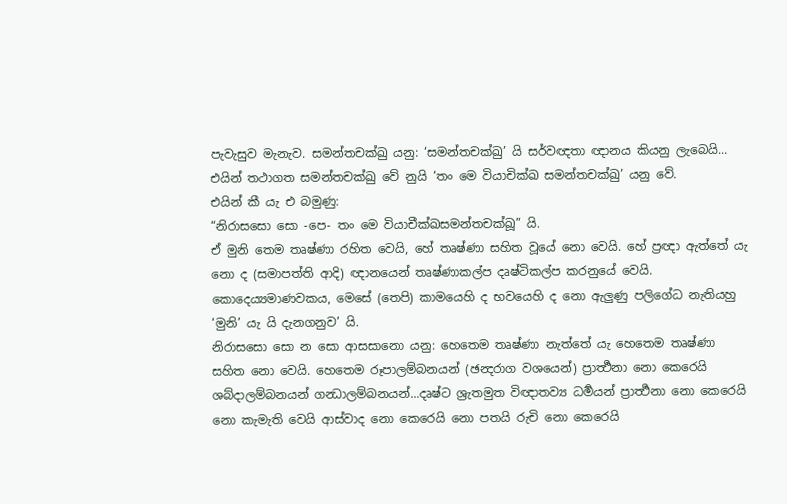පැවැසුව මැනැව. සමන්තචක්ඛු යනු: ‘සමන්තචක්ඛු’ යි සර්වඥතා ඥානය කියනු ලැබෙයි... එයින් තථාගත සමන්තචක්ඛු වේ නුයි ‘තං මෙ වියාචික්ඛ සමන්තචක්ඛු’ යනු වේ.
එයින් කී යැ එ බමුණු:
“නිරාසසො සො -පෙ- තං මෙ වියාචීක්ඛසමන්තචක්ඛූ” යි.
ඒ මුනි තෙම තෘෂ්ණා රහිත වෙයි, හේ තෘෂ්ණා සහිත වූයේ නො වෙයි. හේ ප්‍රඥා ඇත්තේ යැ නො ද (සමාපත්ති ආදි) ඥානයෙන් තෘෂ්ණාකල්ප දෘෂ්ටිකල්ප කරනුයේ වෙයි. කොදෙය්‍යමාණවකය, මෙසේ (තෙපි) කාමයෙහි ද භවයෙහි ද නො ඇලුණු පලිගේධ නැතියහු ‘මුනි’ යැ යි දැනගනුව’ යි.
නිරාසසො සො න සො ආසසානො යනු: හෙතෙම තෘෂ්ණා නැත්තේ යැ හෙතෙම තෘෂ්ණා සහිත නො වෙයි. හෙතෙම රූපාලම්බනයන් (ඡන්‍දරාග වශයෙන්) ප්‍රාර්‍ත්‍ථනා නො කෙරෙයි ශබ්දාලම්බනයන් ගන්‍ධාලම්බනයන්...දෘෂ්ට ශ්‍රැතමුත විඥාතව්‍ය ධර්‍මයන් ප්‍රාර්‍ත්‍ථනා නො කෙරෙයි නො කැමැති වෙයි ආස්වාද නො කෙරෙයි නො පතයි රුචි නො කෙරෙයි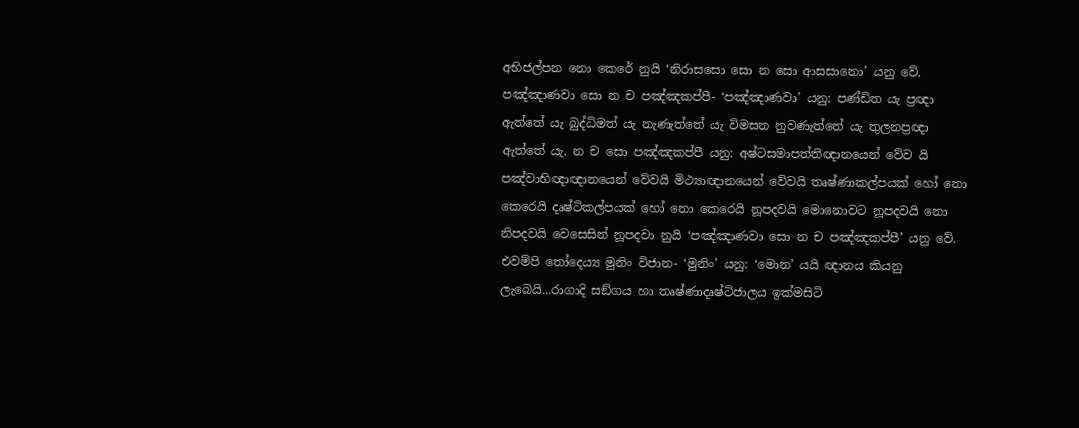අභිජල්පන නො කෙරේ නුයි ‘නිරාසසො සො න සො ආසසානො’ යනු වේ.
පඤ්ඤාණවා සො න ච පඤ්ඤකප්පී- ‘පඤ්ඤාණවා’ යනු: පණ්ඩිත යැ ප්‍රඥා ඇත්තේ යැ බුද්ධිමත් යැ නැණැත්තේ යැ විමසන නුවණැත්තේ යැ තුලනප්‍රඥා ඇත්තේ යැ. න ච සො පඤ්ඤකප්පී යනු: අෂ්ටසමාපත්තිඥානයෙන් වේව යි පඤ්වාභිඥාඥානයෙන් වේවයි මිථ්‍යාඥානයෙන් වේවයි තෘෂ්ණාකල්පයක් හෝ නො කෙරෙයි දෘෂ්ටිකල්පයක් හෝ නො කෙරෙයි නූපදවයි මොනොවට නූපදවයි නො නිපදවයි වෙසෙසින් නූපදවා නුයි ‘පඤ්ඤාණවා සො න ච පඤ්ඤකප්පී’ යනු වේ.
එවම්පි තෝදෙය්‍ය මුනිං විජාන- ‘මුනිං’ යනු: ‘මොන’ යයි ඥානය කියනු ලැබෙයි...රාගාදි සඞ්ගය හා තෘෂ්ණාදෘෂ්ටිජාලය ඉක්මසිටි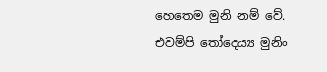හෙතෙම මුනි නම් වේ. එවම්පි තෝදෙය්‍ය මුනිං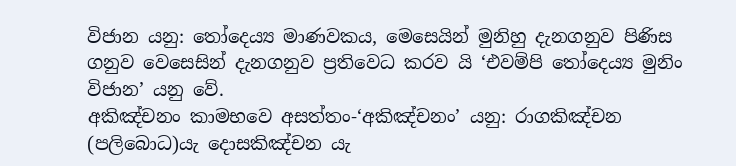විජාන යනු: තෝදෙය්‍ය මාණවකය, මෙසෙයින් මුනිහු දැනගනුව පිණිස ගනුව වෙසෙසින් දැනගනුව ප්‍රතිවෙධ කරව යි ‘එවම්පි තෝදෙය්‍ය මුනිං විජාන’ යනු වේ.
අකිඤ්චනං කාමභවෙ අසත්තං-‘අකිඤ්චනං’ යනු: රාගකිඤ්චන (පලිබොධ)යැ දොසකිඤ්චන යැ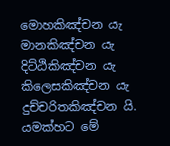මොහකිඤ්චන යැ මානකිඤ්චන යැ දිට්ඨිකිඤ්චන යැ කිලෙසකිඤ්චන යැ දුච්චරිතකිඤ්චන යි. යමක්හට මේ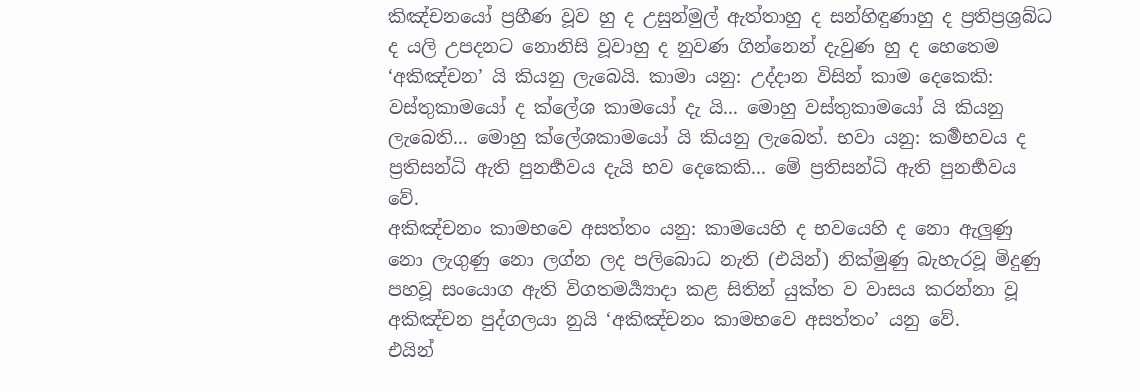කිඤ්චනයෝ ප්‍රහීණ වූව හු ද උසුන්මුල් ඇත්තාහු ද සන්හිඳුණාහු ද ප්‍රතිප්‍රශ්‍රබ්ධ ද යලි උපදනට නොනිසි වූවාහු ද නුවණ ගින්නෙන් දැවුණ හු ද හෙතෙම ‘අකිඤ්චන’ යි කියනු ලැබෙයි. කාමා යනු: උද්දාන විසින් කාම දෙකෙකි: වස්තුකාමයෝ ද ක්ලේශ කාමයෝ දැ යි... මොහු වස්තුකාමයෝ යි කියනු ලැබෙති... මොහු ක්ලේශකාමයෝ යි කියනු ලැබෙත්. භවා යනු: කර්‍මභවය ද ප්‍රතිසන්ධි ඇති පුනර්‍භවය දැයි භව දෙකෙකි... මේ ප්‍රතිසන්ධි ඇති පුනර්‍භවය වේ.
අකිඤ්චනං කාමභවෙ අසත්තං යනු: කාමයෙහි ද භවයෙහි ද නො ඇලුණු නො ලැගුණු නො ලග්න ලද පලිබොධ නැති (එයින්) නික්මුණු බැහැරවූ මිදුණු පහවූ සංයොග ඇති විගතමර්‍ය්‍යාදා කළ සිතින් යුක්ත ව වාසය කරන්නා වූ අකිඤ්චන පුද්ගලයා නුයි ‘අකිඤ්චනං කාමභවෙ අසත්තං’ යනු වේ.
එයින්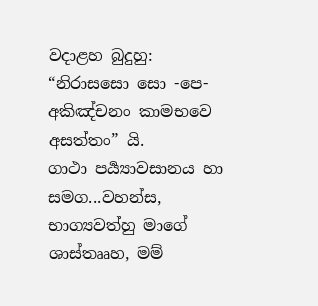වදාළහ බුදුහු:
“නිරාසසො සො -පෙ- අකිඤ්චනං කාමභවෙ අසත්තං” යි.
ගාථා පර්‍ය්‍යාවසානය හා සමග...වහන්ස, භාග්‍යවත්හු මාගේ ශාස්තෲහ, මම්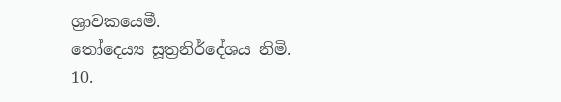ශ්‍රාවකයෙමී.
තෝදෙය්‍ය සූත්‍රනිර්දේශය නිමි.
10.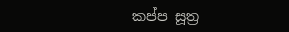කප්ප සූත්‍ර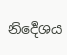නිර්‍දෙශය